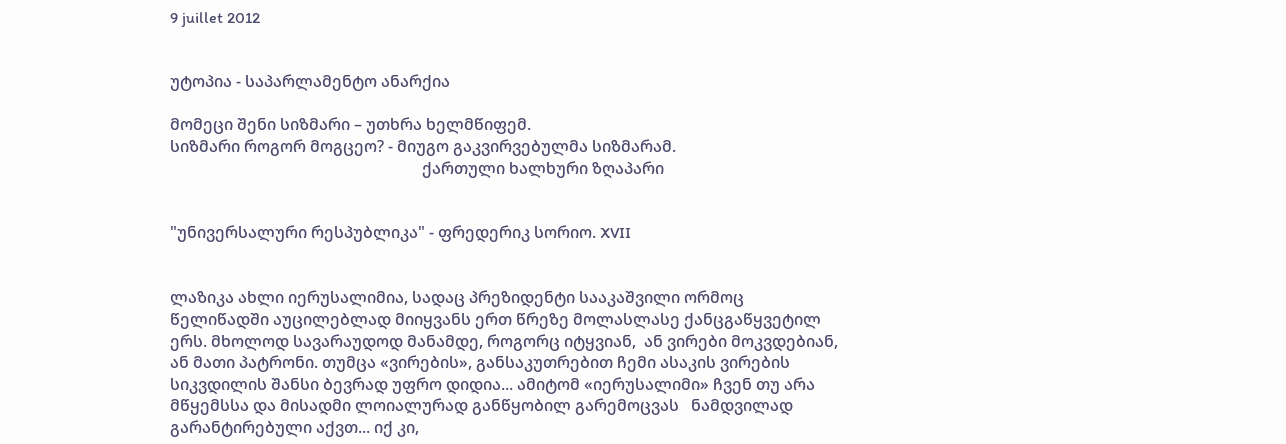9 juillet 2012


უტოპია - საპარლამენტო ანარქია

მომეცი შენი სიზმარი – უთხრა ხელმწიფემ.
სიზმარი როგორ მოგცეო? - მიუგო გაკვირვებულმა სიზმარამ.
                                                               ქართული ხალხური ზღაპარი


"უნივერსალური რესპუბლიკა" - ფრედერიკ სორიო. XVII


ლაზიკა ახლი იერუსალიმია, სადაც პრეზიდენტი სააკაშვილი ორმოც წელიწადში აუცილებლად მიიყვანს ერთ წრეზე მოლასლასე ქანცგაწყვეტილ ერს. მხოლოდ სავარაუდოდ მანამდე, როგორც იტყვიან,  ან ვირები მოკვდებიან, ან მათი პატრონი. თუმცა «ვირების», განსაკუთრებით ჩემი ასაკის ვირების სიკვდილის შანსი ბევრად უფრო დიდია... ამიტომ «იერუსალიმი» ჩვენ თუ არა მწყემსსა და მისადმი ლოიალურად განწყობილ გარემოცვას   ნამდვილად გარანტირებული აქვთ... იქ კი,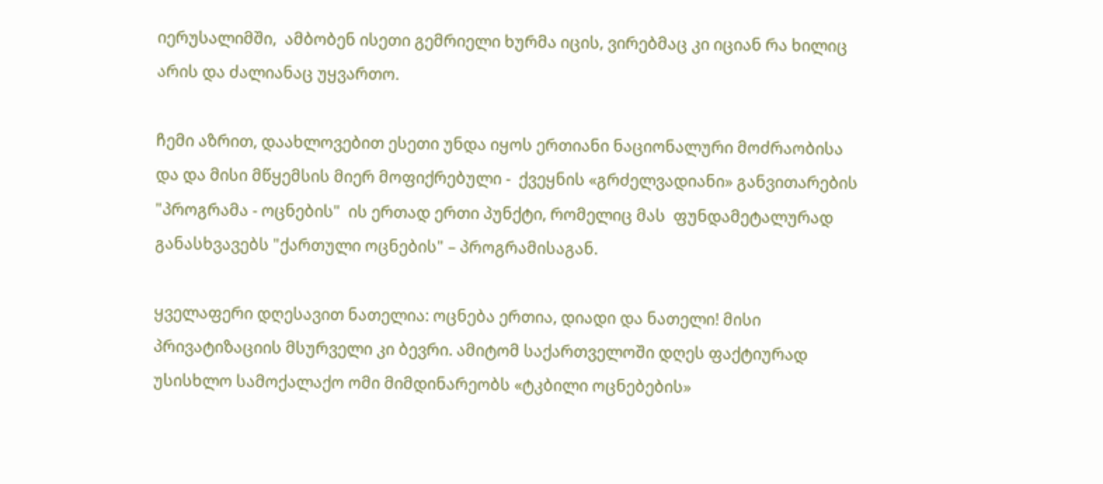იერუსალიმში,  ამბობენ ისეთი გემრიელი ხურმა იცის, ვირებმაც კი იციან რა ხილიც არის და ძალიანაც უყვართო.

ჩემი აზრით, დაახლოვებით ესეთი უნდა იყოს ერთიანი ნაციონალური მოძრაობისა და და მისი მწყემსის მიერ მოფიქრებული -  ქვეყნის «გრძელვადიანი» განვითარების "პროგრამა - ოცნების"  ის ერთად ერთი პუნქტი, რომელიც მას  ფუნდამეტალურად განასხვავებს "ქართული ოცნების" – პროგრამისაგან.

ყველაფერი დღესავით ნათელია: ოცნება ერთია, დიადი და ნათელი! მისი პრივატიზაციის მსურველი კი ბევრი. ამიტომ საქართველოში დღეს ფაქტიურად  უსისხლო სამოქალაქო ომი მიმდინარეობს «ტკბილი ოცნებების»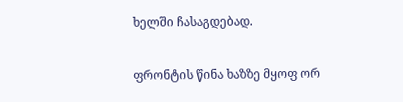ხელში ჩასაგდებად.

ფრონტის წინა ხაზზე მყოფ ორ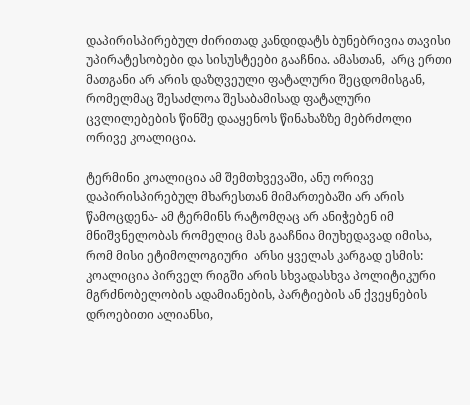დაპირისპირებულ ძირითად კანდიდატს ბუნებრივია თავისი უპირატესობები და სისუსტეები გააჩნია. ამასთან,  არც ერთი მათგანი არ არის დაზღვეული ფატალური შეცდომისგან, რომელმაც შესაძლოა შესაბამისად ფატალური ცვლილებების წინშე დააყენოს წინახაზზე მებრძოლი ორივე კოალიცია.

ტერმინი კოალიცია ამ შემთხვევაში, ანუ ორივე დაპირისპირებულ მხარესთან მიმართებაში არ არის წამოცდენა- ამ ტერმინს რატომღაც არ ანიჭებენ იმ მნიშვნელობას რომელიც მას გააჩნია მიუხედავად იმისა, რომ მისი ეტიმოლოგიური  არსი ყველას კარგად ესმის: კოალიცია პირველ რიგში არის სხვადასხვა პოლიტიკური მგრძნობელობის ადამიანების, პარტიების ან ქვეყნების დროებითი ალიანსი,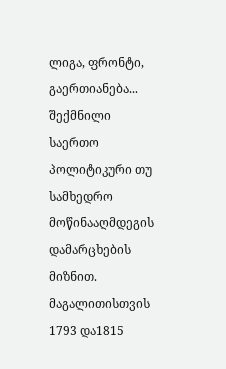ლიგა, ფრონტი, გაერთიანება... შექმნილი საერთო პოლიტიკური თუ სამხედრო მოწინააღმდეგის დამარცხების მიზნით.
მაგალითისთვის 1793 და1815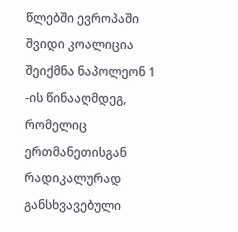წლებში ევროპაში შვიდი კოალიცია შეიქმნა ნაპოლეონ 1 -ის წინააღმდეგ, რომელიც ერთმანეთისგან რადიკალურად განსხვავებული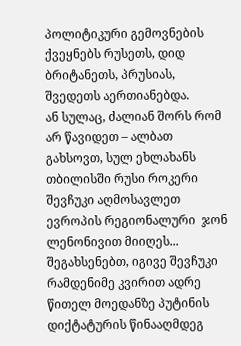პოლიტიკური გემოვნების ქვეყნებს რუსეთს, დიდ ბრიტანეთს, პრუსიას, შვედეთს აერთიანებდა.
ან სულაც, ძალიან შორს რომ არ წავიდეთ – ალბათ გახსოვთ, სულ ეხლახანს თბილისში რუსი როკერი შევჩუკი აღმოსავლეთ ევროპის რეგიონალური  ჯონ ლენონივით მიიღეს... შეგახსენებთ, იგივე შევჩუკი რამდენიმე კვირით ადრე წითელ მოედანზე პუტინის დიქტატურის წინააღმდეგ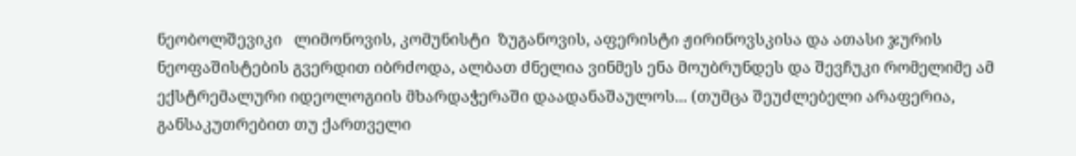ნეობოლშევიკი   ლიმონოვის, კომუნისტი  ზუგანოვის, აფერისტი ჟირინოვსკისა და ათასი ჯურის ნეოფაშისტების გვერდით იბრძოდა, ალბათ ძნელია ვინმეს ენა მოუბრუნდეს და შევჩუკი რომელიმე ამ ექსტრემალური იდეოლოგიის მხარდაჭერაში დაადანაშაულოს... (თუმცა შეუძლებელი არაფერია, განსაკუთრებით თუ ქართველი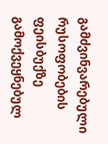გამძვინვარებული რუსოფობების ფეისბუქზე გამოქვეყნებულ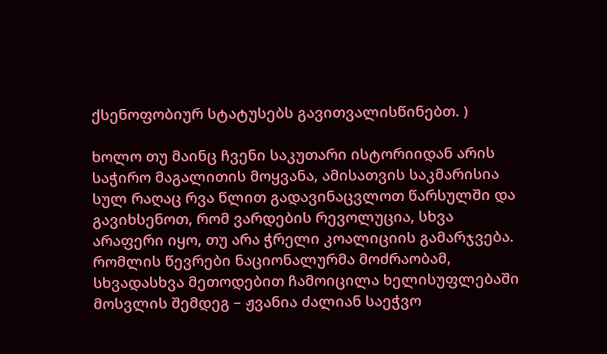ქსენოფობიურ სტატუსებს გავითვალისწინებთ. )

ხოლო თუ მაინც ჩვენი საკუთარი ისტორიიდან არის საჭირო მაგალითის მოყვანა, ამისათვის საკმარისია სულ რაღაც რვა წლით გადავინაცვლოთ წარსულში და გავიხსენოთ, რომ ვარდების რევოლუცია, სხვა არაფერი იყო, თუ არა ჭრელი კოალიციის გამარჯვება. რომლის წევრები ნაციონალურმა მოძრაობამ, სხვადასხვა მეთოდებით ჩამოიცილა ხელისუფლებაში მოსვლის შემდეგ – ჟვანია ძალიან საეჭვო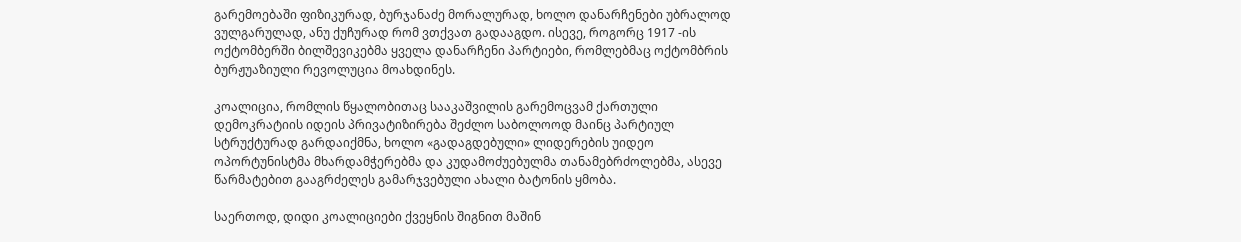გარემოებაში ფიზიკურად, ბურჯანაძე მორალურად, ხოლო დანარჩენები უბრალოდ ვულგარულად, ანუ ქუჩურად რომ ვთქვათ გადააგდო. ისევე, როგორც 1917 -ის ოქტომბერში ბილშევიკებმა ყველა დანარჩენი პარტიები, რომლებმაც ოქტომბრის ბურჟუაზიული რევოლუცია მოახდინეს.

კოალიცია, რომლის წყალობითაც სააკაშვილის გარემოცვამ ქართული დემოკრატიის იდეის პრივატიზირება შეძლო საბოლოოდ მაინც პარტიულ სტრუქტურად გარდაიქმნა, ხოლო «გადაგდებული» ლიდერების უიდეო ოპორტუნისტმა მხარდამჭერებმა და კუდამოძუებულმა თანამებრძოლებმა, ასევე წარმატებით გააგრძელეს გამარჯვებული ახალი ბატონის ყმობა.

საერთოდ, დიდი კოალიციები ქვეყნის შიგნით მაშინ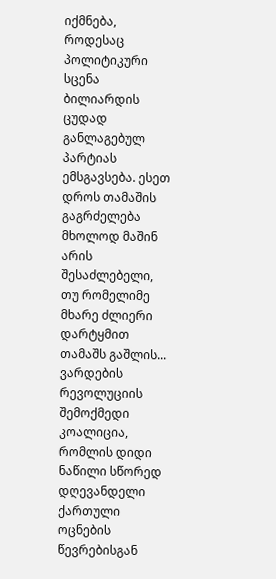იქმნება, როდესაც პოლიტიკური სცენა ბილიარდის ცუდად განლაგებულ პარტიას ემსგავსება. ესეთ დროს თამაშის გაგრძელება მხოლოდ მაშინ არის შესაძლებელი, თუ რომელიმე მხარე ძლიერი დარტყმით თამაშს გაშლის... ვარდების რევოლუციის შემოქმედი კოალიცია, რომლის დიდი ნაწილი სწორედ დღევანდელი ქართული ოცნების წევრებისგან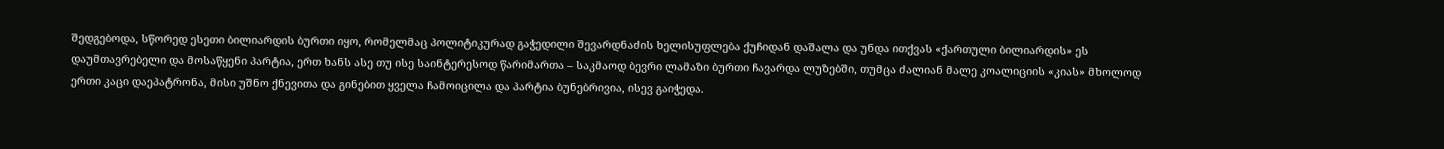შედგებოდა, სწორედ ესეთი ბილიარდის ბურთი იყო, რომელმაც პოლიტიკურად გაჭედილი შევარდნაძის ხელისუფლება ქუჩიდან დაშალა და უნდა ითქვას «ქართული ბილიარდის» ეს დაუმთავრებელი და მოსაწყენი პარტია, ერთ ხანს ასე თუ ისე საინტერესოდ წარიმართა – საკმაოდ ბევრი ლამაზი ბურთი ჩავარდა ლუზებში, თუმცა ძალიან მალე კოალიციის «კიას» მხოლოდ ერთი კაცი დაეპატრონა, მისი უშნო ქნევითა და გინებით ყველა ჩამოიცილა და პარტია ბუნებრივია, ისევ გაიჭედა.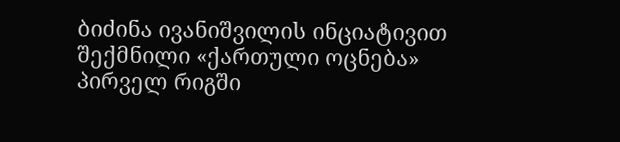ბიძინა ივანიშვილის ინციატივით შექმნილი «ქართული ოცნება» პირველ რიგში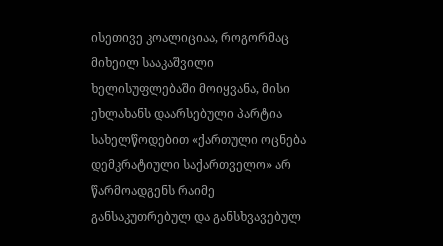ისეთივე კოალიციაა, როგორმაც მიხეილ სააკაშვილი ხელისუფლებაში მოიყვანა, მისი ეხლახანს დაარსებული პარტია სახელწოდებით «ქართული ოცნება დემკრატიული საქართველო» არ წარმოადგენს რაიმე განსაკუთრებულ და განსხვავებულ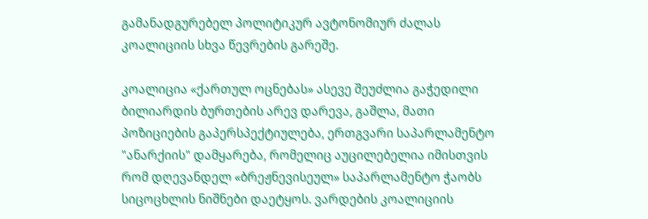გამანადგურებელ პოლიტიკურ ავტონომიურ ძალას კოალიციის სხვა წევრების გარეშე.

კოალიცია «ქართულ ოცნებას» ასევე შეუძლია გაჭედილი ბილიარდის ბურთების არევ დარევა, გაშლა, მათი პოზიციების გაპერსპექტიულება, ერთგვარი საპარლამენტო "ანარქიის" დამყარება, რომელიც აუცილებელია იმისთვის რომ დღევანდელ «ბრეჟნევისეულ» საპარლამენტო ჭაობს სიცოცხლის ნიშნები დაეტყოს. ვარდების კოალიციის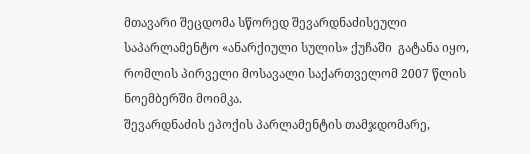მთავარი შეცდომა სწორედ შევარდნაძისეული საპარლამენტო «ანარქიული სულის» ქუჩაში  გატანა იყო, რომლის პირველი მოსავალი საქართველომ 2007 წლის ნოემბერში მოიმკა.
შევარდნაძის ეპოქის პარლამენტის თამჯდომარე,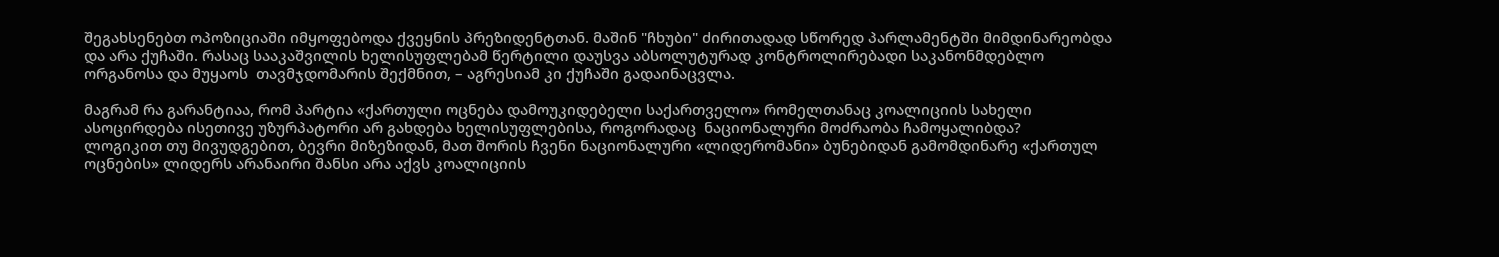შეგახსენებთ ოპოზიციაში იმყოფებოდა ქვეყნის პრეზიდენტთან. მაშინ "ჩხუბი" ძირითადად სწორედ პარლამენტში მიმდინარეობდა და არა ქუჩაში. რასაც სააკაშვილის ხელისუფლებამ წერტილი დაუსვა აბსოლუტურად კონტროლირებადი საკანონმდებლო ორგანოსა და მუყაოს  თავმჯდომარის შექმნით, – აგრესიამ კი ქუჩაში გადაინაცვლა.

მაგრამ რა გარანტიაა, რომ პარტია «ქართული ოცნება დამოუკიდებელი საქართველო» რომელთანაც კოალიციის სახელი ასოცირდება ისეთივე უზურპატორი არ გახდება ხელისუფლებისა, როგორადაც  ნაციონალური მოძრაობა ჩამოყალიბდა?
ლოგიკით თუ მივუდგებით, ბევრი მიზეზიდან, მათ შორის ჩვენი ნაციონალური «ლიდერომანი» ბუნებიდან გამომდინარე «ქართულ ოცნების» ლიდერს არანაირი შანსი არა აქვს კოალიციის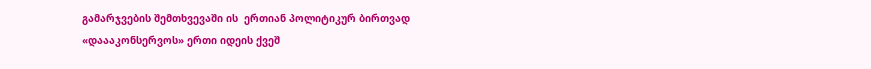გამარჯვების შემთხვევაში ის  ერთიან პოლიტიკურ ბირთვად «დაააკონსერვოს» ერთი იდეის ქვეშ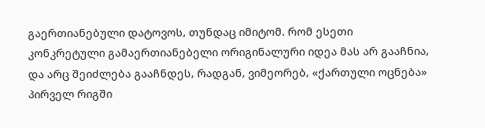გაერთიანებული დატოვოს, თუნდაც იმიტომ. რომ ესეთი კონკრეტული გამაერთიანებელი ორიგინალური იდეა მას არ გააჩნია, და არც შეიძლება გააჩნდეს, რადგან, ვიმეორებ, «ქართული ოცნება» პირველ რიგში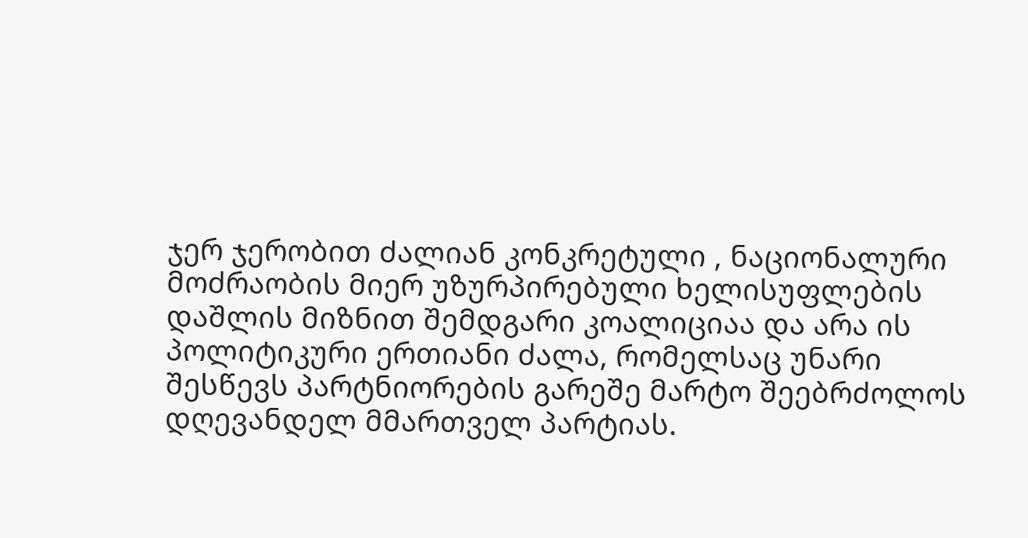ჯერ ჯერობით ძალიან კონკრეტული , ნაციონალური მოძრაობის მიერ უზურპირებული ხელისუფლების დაშლის მიზნით შემდგარი კოალიციაა და არა ის პოლიტიკური ერთიანი ძალა, რომელსაც უნარი შესწევს პარტნიორების გარეშე მარტო შეებრძოლოს დღევანდელ მმართველ პარტიას.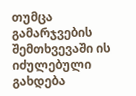თუმცა გამარჯვების შემთხვევაში ის იძულებული  გახდება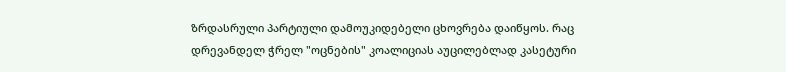ზრდასრული პარტიული დამოუკიდებელი ცხოვრება დაიწყოს. რაც დრევანდელ ჭრელ "ოცნების" კოალიციას აუცილებლად კასეტური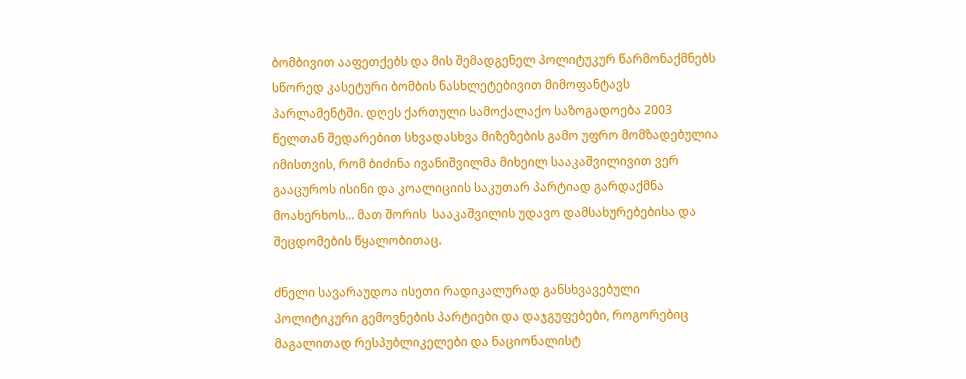ბომბივით ააფეთქებს და მის შემადგენელ პოლიტუკურ წარმონაქმნებს სწორედ კასეტური ბომბის ნასხლეტებივით მიმოფანტავს პარლამენტში. დღეს ქართული სამოქალაქო საზოგადოება 2003 წელთან შედარებით სხვადასხვა მიზეზების გამო უფრო მომზადებულია იმისთვის, რომ ბიძინა ივანიშვილმა მიხეილ სააკაშვილივით ვერ გააცუროს ისინი და კოალიციის საკუთარ პარტიად გარდაქმნა მოახერხოს... მათ შორის  სააკაშვილის უდავო დამსახურებებისა და შეცდომების წყალობითაც.

ძნელი სავარაუდოა ისეთი რადიკალურად განსხვავებული პოლიტიკური გემოვნების პარტიები და დაჯგუფებები, როგორებიც მაგალითად რესპუბლიკელები და ნაციონალისტ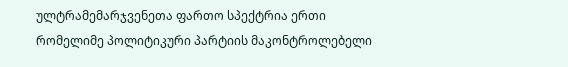ულტრამემარჯვენეთა ფართო სპექტრია ერთი რომელიმე პოლიტიკური პარტიის მაკონტროლებელი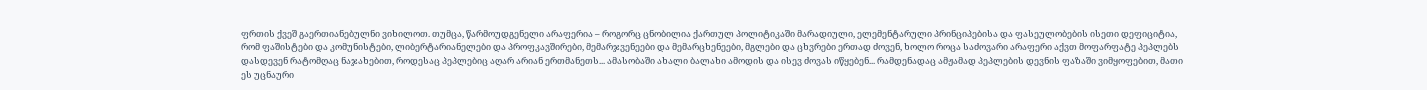ფრთის ქვეშ გაერთიანებულნი ვიხილოთ. თუმცა, წარმოუდგენელი არაფერია – როგორც ცნობილია ქართულ პოლიტიკაში მარადიული, ელემენტარული პრინციპებისა და ფასეულობების ისეთი დეფიციტია, რომ ფაშისტები და კომუნისტები, ლიბერტარიანელები და პროფკავშირები, მემარჯვენეები და მემარცხენეები, მგლები და ცხვრები ერთად ძოვენ, ხოლო როცა საძოვარი არაფერი აქვთ მოფარფატე პეპლებს დასდევენ რატომღაც ნაჯახებით, როდესაც პეპლებიც აღარ არიან ერთმანეთს... ამასობაში ახალი ბალახი ამოდის და ისევ ძოვას იწყებენ... რამდენადაც ამჟამად პეპლების დევნის ფაზაში ვიმყოფებით, მათი ეს უცნაური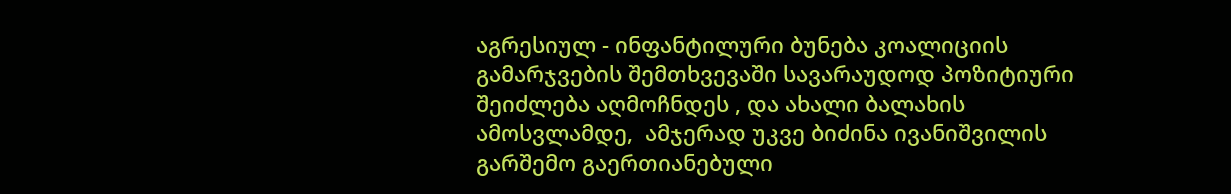აგრესიულ - ინფანტილური ბუნება კოალიციის გამარჯვების შემთხვევაში სავარაუდოდ პოზიტიური შეიძლება აღმოჩნდეს , და ახალი ბალახის ამოსვლამდე,  ამჯერად უკვე ბიძინა ივანიშვილის გარშემო გაერთიანებული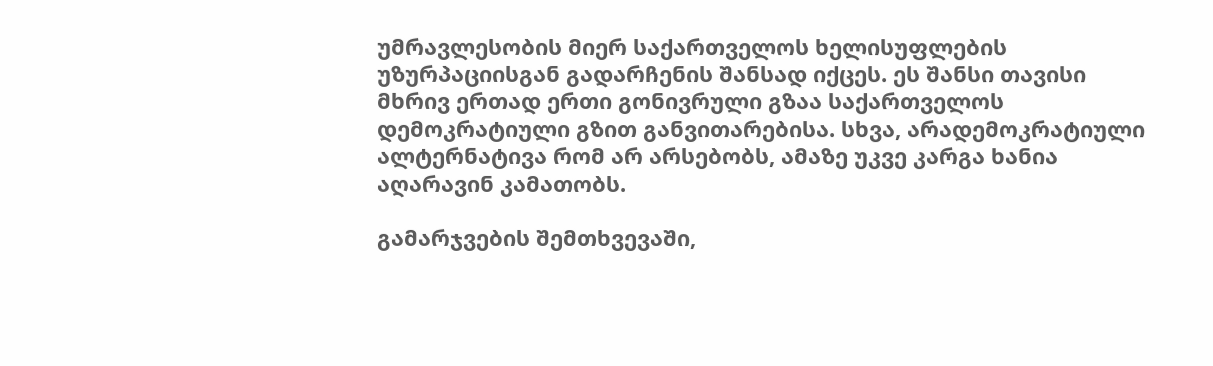უმრავლესობის მიერ საქართველოს ხელისუფლების უზურპაციისგან გადარჩენის შანსად იქცეს. ეს შანსი თავისი მხრივ ერთად ერთი გონივრული გზაა საქართველოს დემოკრატიული გზით განვითარებისა. სხვა, არადემოკრატიული ალტერნატივა რომ არ არსებობს, ამაზე უკვე კარგა ხანია აღარავინ კამათობს.

გამარჯვების შემთხვევაში,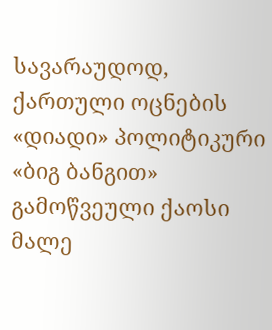სავარაუდოდ, ქართული ოცნების «დიადი» პოლიტიკური «ბიგ ბანგით» გამოწვეული ქაოსი მალე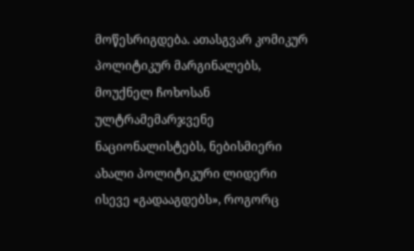მოწესრიგდება. ათასგვარ კომიკურ პოლიტიკურ მარგინალებს, მოუქნელ ჩოხოსან ულტრამემარჯვენე ნაციონალისტებს, ნებისმიერი ახალი პოლიტიკური ლიდერი ისევე «გადააგდებს», როგორც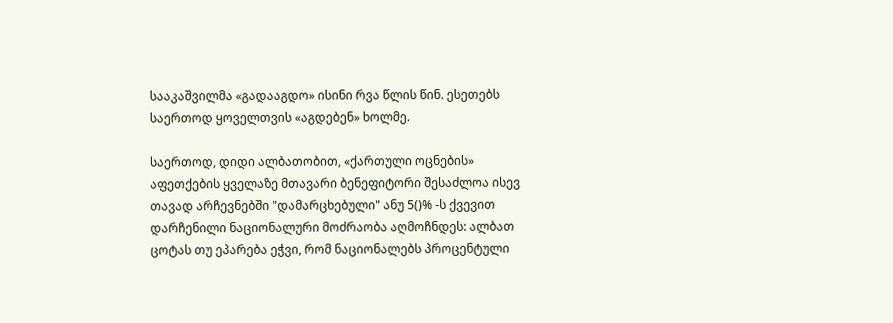სააკაშვილმა «გადააგდო» ისინი რვა წლის წინ. ესეთებს საერთოდ ყოველთვის «აგდებენ» ხოლმე.

საერთოდ, დიდი ალბათობით, «ქართული ოცნების» აფეთქების ყველაზე მთავარი ბენეფიტორი შესაძლოა ისევ თავად არჩევნებში "დამარცხებული" ანუ 5()% -ს ქვევით დარჩენილი ნაციონალური მოძრაობა აღმოჩნდეს: ალბათ ცოტას თუ ეპარება ეჭვი, რომ ნაციონალებს პროცენტული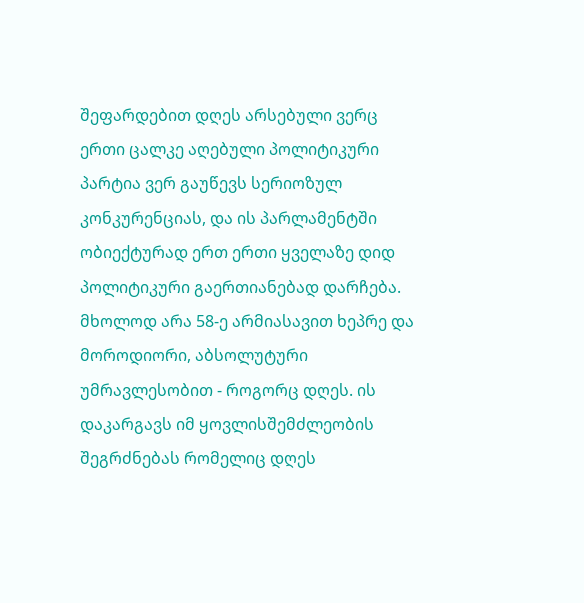შეფარდებით დღეს არსებული ვერც ერთი ცალკე აღებული პოლიტიკური პარტია ვერ გაუწევს სერიოზულ კონკურენციას, და ის პარლამენტში ობიექტურად ერთ ერთი ყველაზე დიდ პოლიტიკური გაერთიანებად დარჩება. მხოლოდ არა 58-ე არმიასავით ხეპრე და მოროდიორი, აბსოლუტური უმრავლესობით - როგორც დღეს. ის დაკარგავს იმ ყოვლისშემძლეობის შეგრძნებას რომელიც დღეს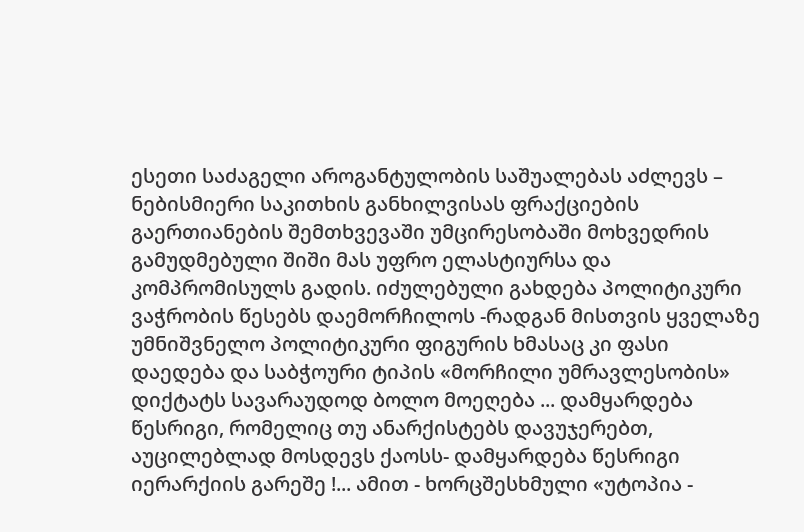ესეთი საძაგელი აროგანტულობის საშუალებას აძლევს – ნებისმიერი საკითხის განხილვისას ფრაქციების გაერთიანების შემთხვევაში უმცირესობაში მოხვედრის გამუდმებული შიში მას უფრო ელასტიურსა და კომპრომისულს გადის. იძულებული გახდება პოლიტიკური ვაჭრობის წესებს დაემორჩილოს -რადგან მისთვის ყველაზე უმნიშვნელო პოლიტიკური ფიგურის ხმასაც კი ფასი დაედება და საბჭოური ტიპის «მორჩილი უმრავლესობის» დიქტატს სავარაუდოდ ბოლო მოეღება ... დამყარდება წესრიგი, რომელიც თუ ანარქისტებს დავუჯერებთ, აუცილებლად მოსდევს ქაოსს- დამყარდება წესრიგი იერარქიის გარეშე !... ამით - ხორცშესხმული «უტოპია -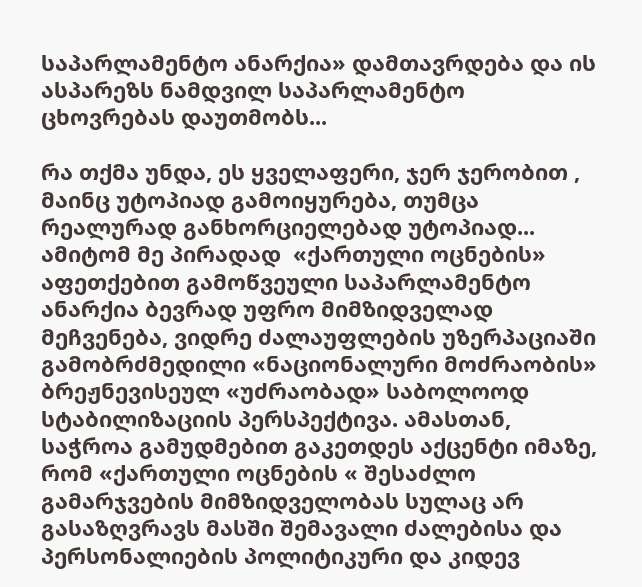საპარლამენტო ანარქია» დამთავრდება და ის ასპარეზს ნამდვილ საპარლამენტო ცხოვრებას დაუთმობს...

რა თქმა უნდა, ეს ყველაფერი, ჯერ ჯერობით ,  მაინც უტოპიად გამოიყურება, თუმცა რეალურად განხორციელებად უტოპიად... ამიტომ მე პირადად  «ქართული ოცნების» აფეთქებით გამოწვეული საპარლამენტო ანარქია ბევრად უფრო მიმზიდველად მეჩვენება, ვიდრე ძალაუფლების უზერპაციაში გამობრძმედილი «ნაციონალური მოძრაობის» ბრეჟნევისეულ «უძრაობად» საბოლოოდ სტაბილიზაციის პერსპექტივა. ამასთან, საჭროა გამუდმებით გაკეთდეს აქცენტი იმაზე, რომ «ქართული ოცნების « შესაძლო გამარჯვების მიმზიდველობას სულაც არ გასაზღვრავს მასში შემავალი ძალებისა და პერსონალიების პოლიტიკური და კიდევ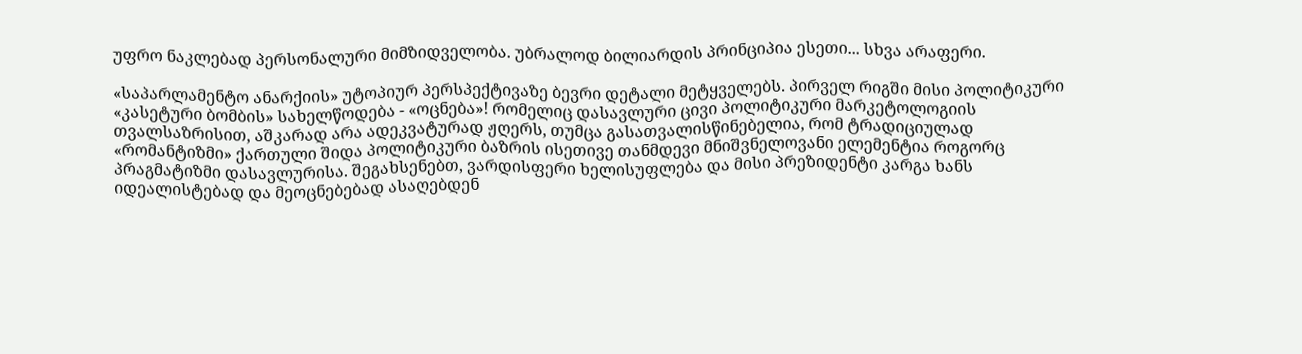უფრო ნაკლებად პერსონალური მიმზიდველობა. უბრალოდ ბილიარდის პრინციპია ესეთი... სხვა არაფერი.

«საპარლამენტო ანარქიის» უტოპიურ პერსპექტივაზე ბევრი დეტალი მეტყველებს. პირველ რიგში მისი პოლიტიკური «კასეტური ბომბის» სახელწოდება - «ოცნება»! რომელიც დასავლური ცივი პოლიტიკური მარკეტოლოგიის თვალსაზრისით, აშკარად არა ადეკვატურად ჟღერს, თუმცა გასათვალისწინებელია, რომ ტრადიციულად «რომანტიზმი» ქართული შიდა პოლიტიკური ბაზრის ისეთივე თანმდევი მნიშვნელოვანი ელემენტია როგორც პრაგმატიზმი დასავლურისა. შეგახსენებთ, ვარდისფერი ხელისუფლება და მისი პრეზიდენტი კარგა ხანს იდეალისტებად და მეოცნებებად ასაღებდენ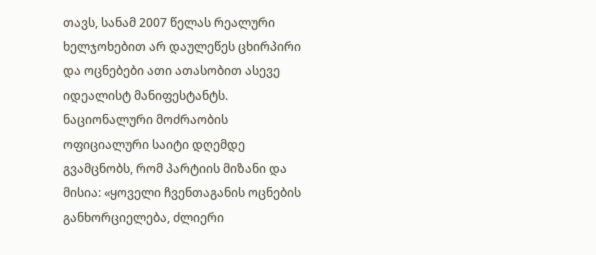თავს, სანამ 2007 წელას რეალური ხელჯოხებით არ დაულეწეს ცხირპირი და ოცნებები ათი ათასობით ასევე იდეალისტ მანიფესტანტს. ნაციონალური მოძრაობის ოფიციალური საიტი დღემდე გვამცნობს, რომ პარტიის მიზანი და მისია: «ყოველი ჩვენთაგანის ოცნების განხორციელება, ძლიერი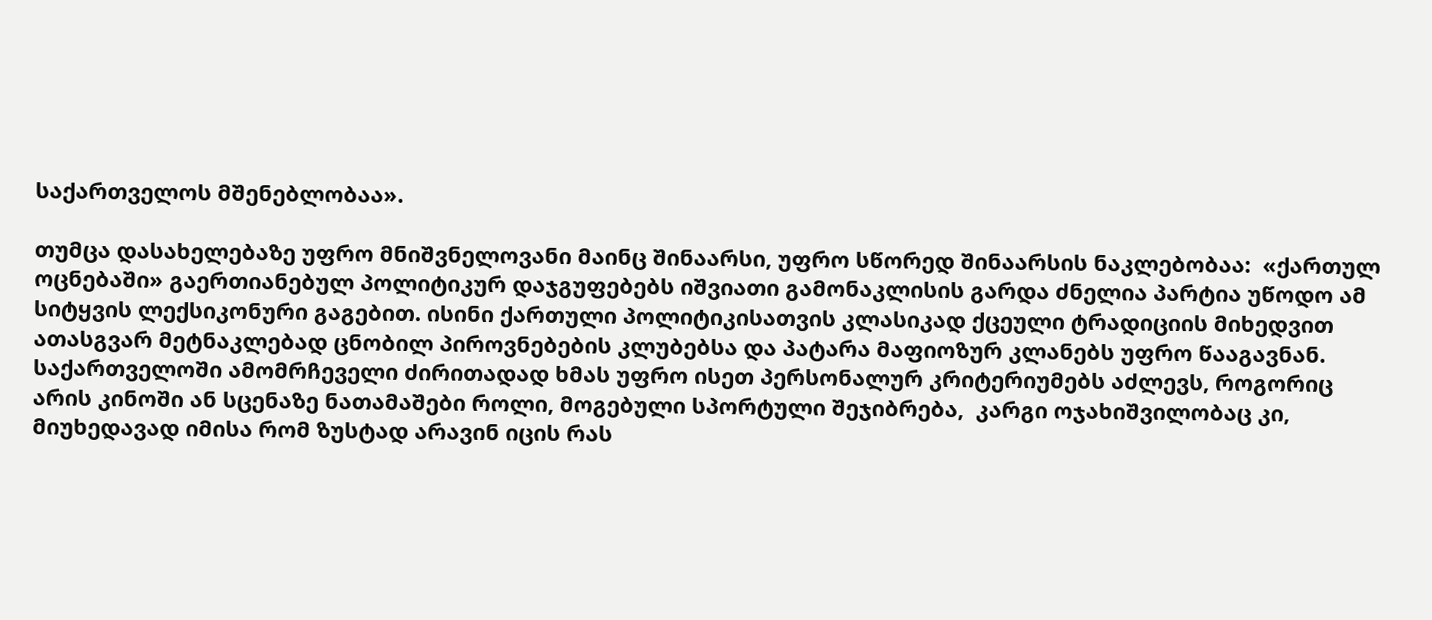საქართველოს მშენებლობაა».

თუმცა დასახელებაზე უფრო მნიშვნელოვანი მაინც შინაარსი, უფრო სწორედ შინაარსის ნაკლებობაა:  «ქართულ ოცნებაში» გაერთიანებულ პოლიტიკურ დაჯგუფებებს იშვიათი გამონაკლისის გარდა ძნელია პარტია უწოდო ამ სიტყვის ლექსიკონური გაგებით. ისინი ქართული პოლიტიკისათვის კლასიკად ქცეული ტრადიციის მიხედვით ათასგვარ მეტნაკლებად ცნობილ პიროვნებების კლუბებსა და პატარა მაფიოზურ კლანებს უფრო წააგავნან. საქართველოში ამომრჩეველი ძირითადად ხმას უფრო ისეთ პერსონალურ კრიტერიუმებს აძლევს, როგორიც არის კინოში ან სცენაზე ნათამაშები როლი, მოგებული სპორტული შეჯიბრება,  კარგი ოჯახიშვილობაც კი, მიუხედავად იმისა რომ ზუსტად არავინ იცის რას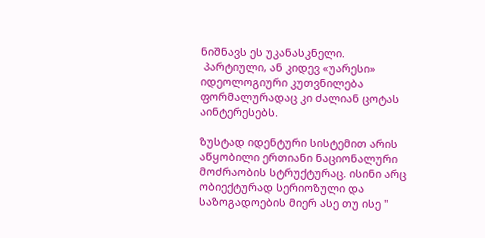ნიშნავს ეს უკანასკნელი.
 პარტიული, ან კიდევ «უარესი» იდეოლოგიური კუთვნილება ფორმალურადაც კი ძალიან ცოტას აინტერესებს.

ზუსტად იდენტური სისტემით არის აწყობილი ერთიანი ნაციონალური მოძრაობის სტრუქტურაც. ისინი არც ობიექტურად სერიოზული და საზოგადოების მიერ ასე თუ ისე "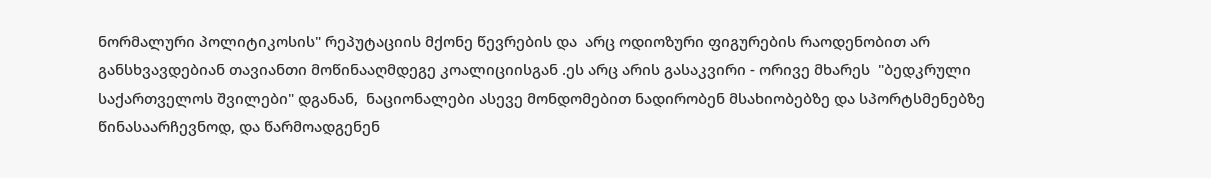ნორმალური პოლიტიკოსის" რეპუტაციის მქონე წევრების და  არც ოდიოზური ფიგურების რაოდენობით არ განსხვავდებიან თავიანთი მოწინააღმდეგე კოალიციისგან .ეს არც არის გასაკვირი - ორივე მხარეს  "ბედკრული საქართველოს შვილები" დგანან,  ნაციონალები ასევე მონდომებით ნადირობენ მსახიობებზე და სპორტსმენებზე წინასაარჩევნოდ, და წარმოადგენენ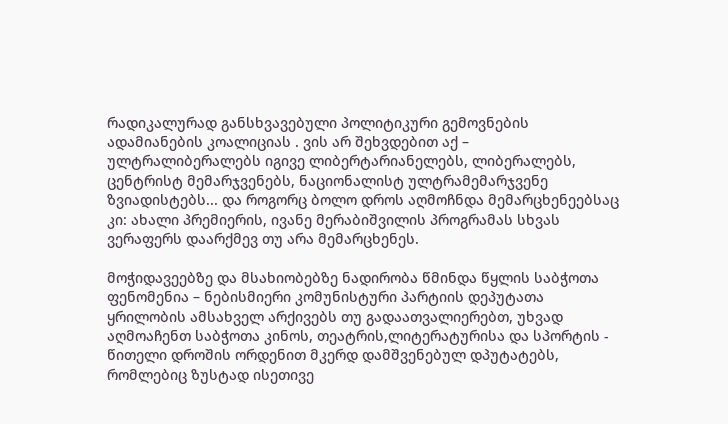რადიკალურად განსხვავებული პოლიტიკური გემოვნების ადამიანების კოალიციას . ვის არ შეხვდებით აქ – ულტრალიბერალებს იგივე ლიბერტარიანელებს, ლიბერალებს, ცენტრისტ მემარჯვენებს, ნაციონალისტ ულტრამემარჯვენე ზვიადისტებს... და როგორც ბოლო დროს აღმოჩნდა მემარცხენეებსაც კი: ახალი პრემიერის, ივანე მერაბიშვილის პროგრამას სხვას ვერაფერს დაარქმევ თუ არა მემარცხენეს.

მოჭიდავეებზე და მსახიობებზე ნადირობა წმინდა წყლის საბჭოთა ფენომენია – ნებისმიერი კომუნისტური პარტიის დეპუტათა ყრილობის ამსახველ არქივებს თუ გადაათვალიერებთ, უხვად აღმოაჩენთ საბჭოთა კინოს, თეატრის,ლიტერატურისა და სპორტის - წითელი დროშის ორდენით მკერდ დამშვენებულ დპუტატებს, რომლებიც ზუსტად ისეთივე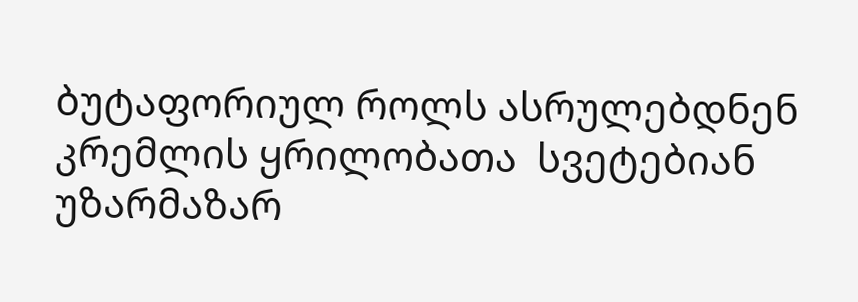ბუტაფორიულ როლს ასრულებდნენ კრემლის ყრილობათა  სვეტებიან უზარმაზარ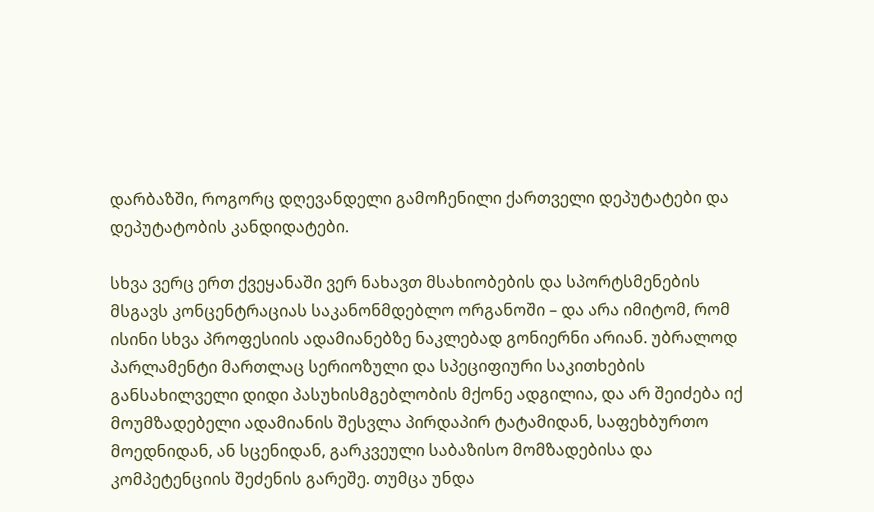დარბაზში, როგორც დღევანდელი გამოჩენილი ქართველი დეპუტატები და დეპუტატობის კანდიდატები.

სხვა ვერც ერთ ქვეყანაში ვერ ნახავთ მსახიობების და სპორტსმენების მსგავს კონცენტრაციას საკანონმდებლო ორგანოში – და არა იმიტომ, რომ ისინი სხვა პროფესიის ადამიანებზე ნაკლებად გონიერნი არიან. უბრალოდ პარლამენტი მართლაც სერიოზული და სპეციფიური საკითხების განსახილველი დიდი პასუხისმგებლობის მქონე ადგილია, და არ შეიძება იქ მოუმზადებელი ადამიანის შესვლა პირდაპირ ტატამიდან, საფეხბურთო მოედნიდან, ან სცენიდან, გარკვეული საბაზისო მომზადებისა და კომპეტენციის შეძენის გარეშე. თუმცა უნდა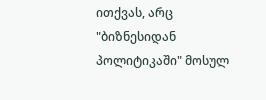ითქვას, არც "ბიზნესიდან პოლიტიკაში" მოსულ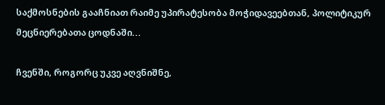საქმოსნების გააჩნიათ რაიმე უპირატესობა მოჭიდავეებთან, პოლიტიკურ მეცნიერებათა ცოდნაში...

ჩვენში, როგორც უკვე აღვნიშნე,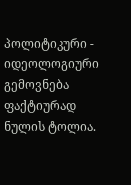პოლიტიკური - იდეოლოგიური გემოვნება ფაქტიურად ნულის ტოლია.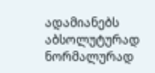ადამიანებს აბსოლუტურად ნორმალურად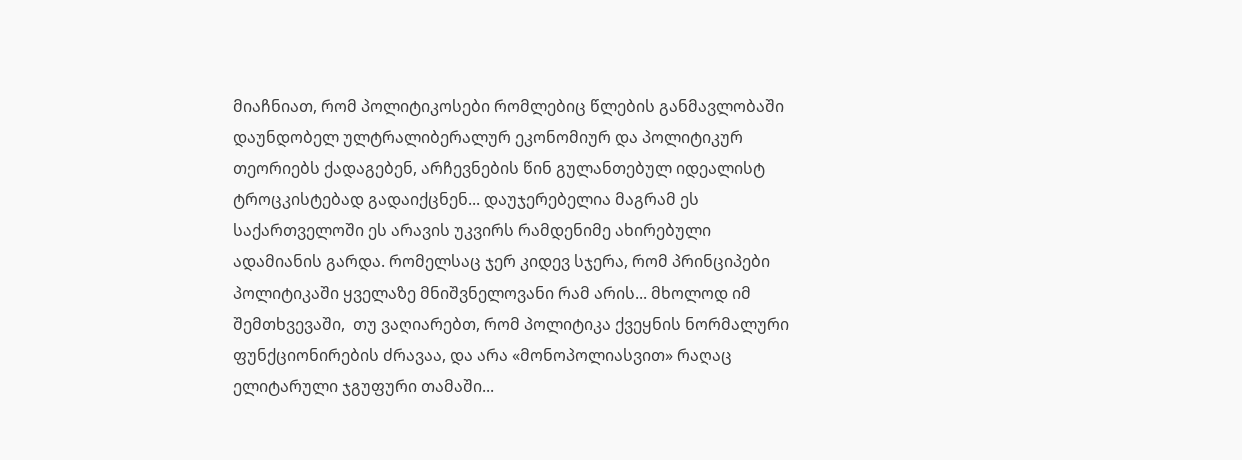მიაჩნიათ, რომ პოლიტიკოსები რომლებიც წლების განმავლობაში დაუნდობელ ულტრალიბერალურ ეკონომიურ და პოლიტიკურ თეორიებს ქადაგებენ, არჩევნების წინ გულანთებულ იდეალისტ ტროცკისტებად გადაიქცნენ... დაუჯერებელია მაგრამ ეს საქართველოში ეს არავის უკვირს რამდენიმე ახირებული ადამიანის გარდა. რომელსაც ჯერ კიდევ სჯერა, რომ პრინციპები პოლიტიკაში ყველაზე მნიშვნელოვანი რამ არის... მხოლოდ იმ შემთხვევაში,  თუ ვაღიარებთ, რომ პოლიტიკა ქვეყნის ნორმალური ფუნქციონირების ძრავაა, და არა «მონოპოლიასვით» რაღაც ელიტარული ჯგუფური თამაში...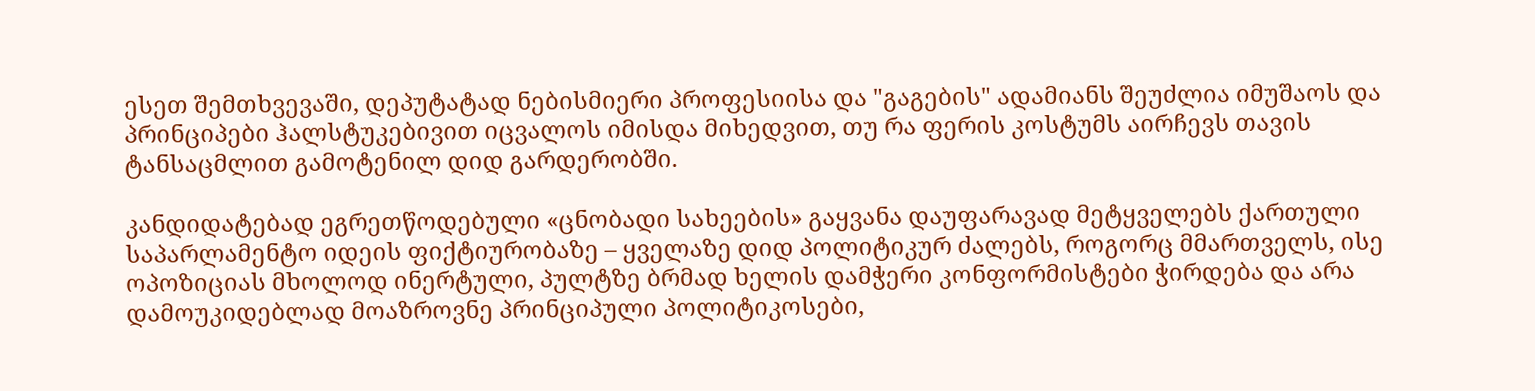ესეთ შემთხვევაში, დეპუტატად ნებისმიერი პროფესიისა და "გაგების" ადამიანს შეუძლია იმუშაოს და პრინციპები ჰალსტუკებივით იცვალოს იმისდა მიხედვით, თუ რა ფერის კოსტუმს აირჩევს თავის ტანსაცმლით გამოტენილ დიდ გარდერობში.

კანდიდატებად ეგრეთწოდებული «ცნობადი სახეების» გაყვანა დაუფარავად მეტყველებს ქართული საპარლამენტო იდეის ფიქტიურობაზე – ყველაზე დიდ პოლიტიკურ ძალებს, როგორც მმართველს, ისე ოპოზიციას მხოლოდ ინერტული, პულტზე ბრმად ხელის დამჭერი კონფორმისტები ჭირდება და არა დამოუკიდებლად მოაზროვნე პრინციპული პოლიტიკოსები,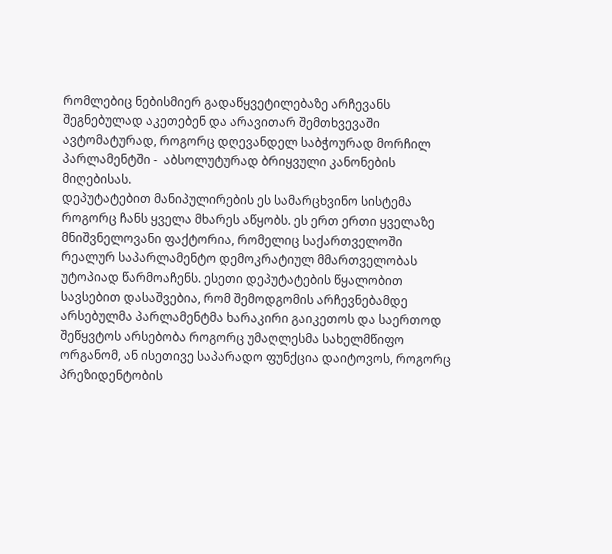რომლებიც ნებისმიერ გადაწყვეტილებაზე არჩევანს შეგნებულად აკეთებენ და არავითარ შემთხვევაში ავტომატურად, როგორც დღევანდელ საბჭოურად მორჩილ პარლამენტში -  აბსოლუტურად ბრიყვული კანონების მიღებისას.
დეპუტატებით მანიპულირების ეს სამარცხვინო სისტემა როგორც ჩანს ყველა მხარეს აწყობს. ეს ერთ ერთი ყველაზე მნიშვნელოვანი ფაქტორია, რომელიც საქართველოში რეალურ საპარლამენტო დემოკრატიულ მმართველობას უტოპიად წარმოაჩენს. ესეთი დეპუტატების წყალობით სავსებით დასაშვებია, რომ შემოდგომის არჩევნებამდე არსებულმა პარლამენტმა ხარაკირი გაიკეთოს და საერთოდ შეწყვტოს არსებობა როგორც უმაღლესმა სახელმწიფო ორგანომ, ან ისეთივე საპარადო ფუნქცია დაიტოვოს, როგორც პრეზიდენტობის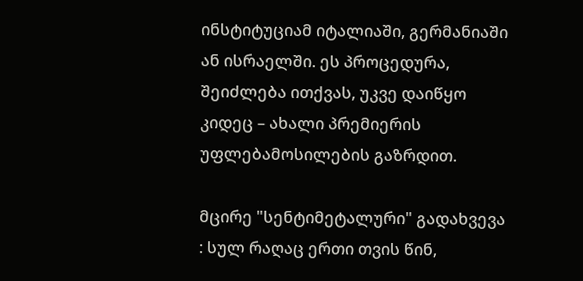ინსტიტუციამ იტალიაში, გერმანიაში ან ისრაელში. ეს პროცედურა, შეიძლება ითქვას, უკვე დაიწყო კიდეც – ახალი პრემიერის უფლებამოსილების გაზრდით.

მცირე "სენტიმეტალური" გადახვევა : სულ რაღაც ერთი თვის წინ,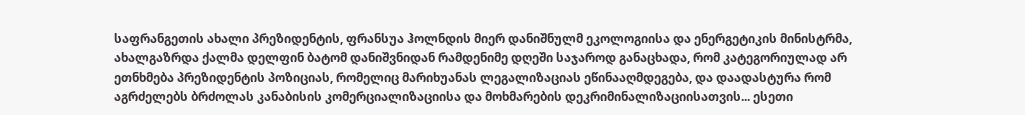საფრანგეთის ახალი პრეზიდენტის, ფრანსუა ჰოლნდის მიერ დანიშნულმ ეკოლოგიისა და ენერგეტიკის მინისტრმა, ახალგაზრდა ქალმა დელფინ ბატომ დანიშვნიდან რამდენიმე დღეში საჯაროდ განაცხადა, რომ კატეგორიულად არ ეთნხმება პრეზიდენტის პოზიციას, რომელიც მარიხუანას ლეგალიზაციას ეწინააღმდეგება, და დაადასტურა რომ აგრძელებს ბრძოლას კანაბისის კომერციალიზაციისა და მოხმარების დეკრიმინალიზაციისათვის... ესეთი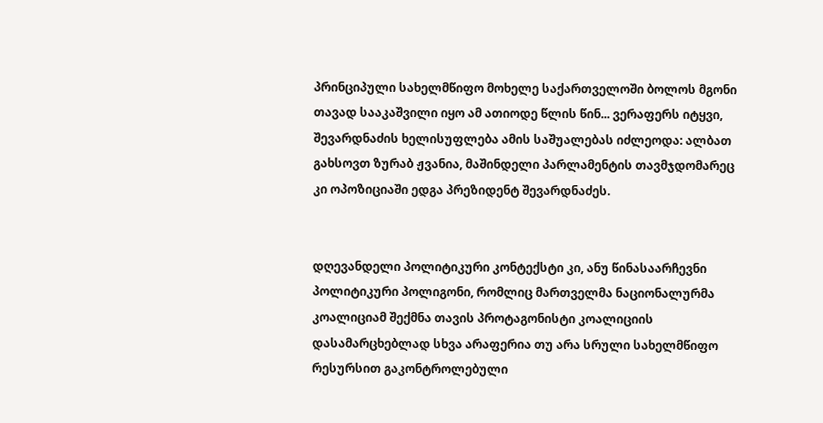პრინციპული სახელმწიფო მოხელე საქართველოში ბოლოს მგონი თავად სააკაშვილი იყო ამ ათიოდე წლის წინ... ვერაფერს იტყვი, შევარდნაძის ხელისუფლება ამის საშუალებას იძლეოდა: ალბათ გახსოვთ ზურაბ ჟვანია, მაშინდელი პარლამენტის თავმჯდომარეც კი ოპოზიციაში ედგა პრეზიდენტ შევარდნაძეს.


დღევანდელი პოლიტიკური კონტექსტი კი, ანუ წინასაარჩევნი პოლიტიკური პოლიგონი, რომლიც მართველმა ნაციონალურმა კოალიციამ შექმნა თავის პროტაგონისტი კოალიციის დასამარცხებლად სხვა არაფერია თუ არა სრული სახელმწიფო რესურსით გაკონტროლებული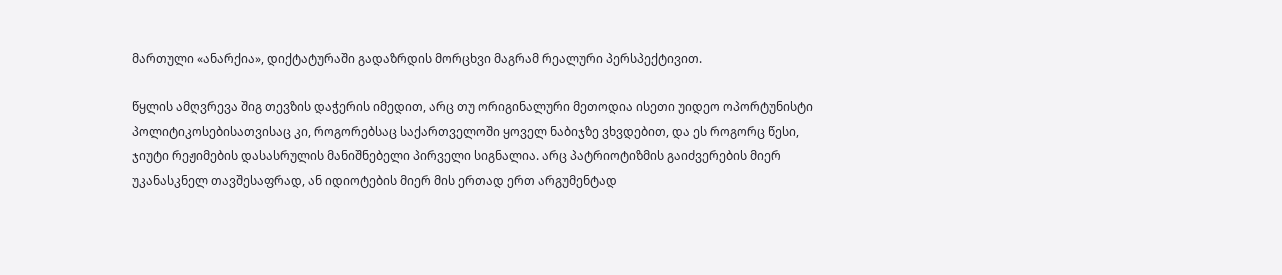მართული «ანარქია», დიქტატურაში გადაზრდის მორცხვი მაგრამ რეალური პერსპექტივით.

წყლის ამღვრევა შიგ თევზის დაჭერის იმედით, არც თუ ორიგინალური მეთოდია ისეთი უიდეო ოპორტუნისტი პოლიტიკოსებისათვისაც კი, როგორებსაც საქართველოში ყოველ ნაბიჯზე ვხვდებით, და ეს როგორც წესი, ჯიუტი რეჟიმების დასასრულის მანიშნებელი პირველი სიგნალია. არც პატრიოტიზმის გაიძვერების მიერ უკანასკნელ თავშესაფრად, ან იდიოტების მიერ მის ერთად ერთ არგუმენტად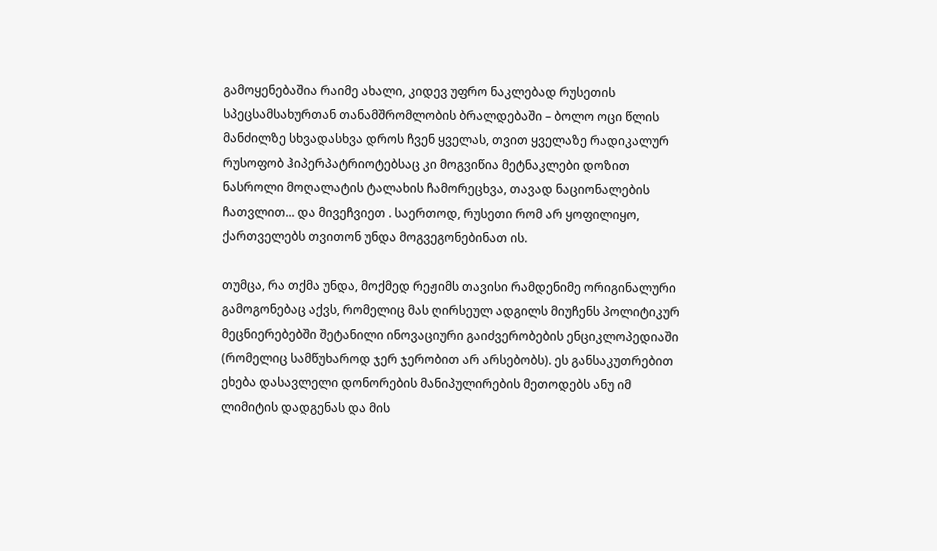გამოყენებაშია რაიმე ახალი, კიდევ უფრო ნაკლებად რუსეთის სპეცსამსახურთან თანამშრომლობის ბრალდებაში – ბოლო ოცი წლის მანძილზე სხვადასხვა დროს ჩვენ ყველას, თვით ყველაზე რადიკალურ რუსოფობ ჰიპერპატრიოტებსაც კი მოგვიწია მეტნაკლები დოზით ნასროლი მოღალატის ტალახის ჩამორეცხვა, თავად ნაციონალების ჩათვლით... და მივეჩვიეთ . საერთოდ, რუსეთი რომ არ ყოფილიყო, ქართველებს თვითონ უნდა მოგვეგონებინათ ის.

თუმცა, რა თქმა უნდა, მოქმედ რეჟიმს თავისი რამდენიმე ორიგინალური გამოგონებაც აქვს, რომელიც მას ღირსეულ ადგილს მიუჩენს პოლიტიკურ მეცნიერებებში შეტანილი ინოვაციური გაიძვერობების ენციკლოპედიაში (რომელიც სამწუხაროდ ჯერ ჯერობით არ არსებობს). ეს განსაკუთრებით ეხება დასავლელი დონორების მანიპულირების მეთოდებს ანუ იმ ლიმიტის დადგენას და მის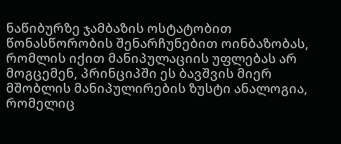ნაწიბურზე ჯამბაზის ოსტატობით წონასწორობის შენარჩუნებით ოინბაზობას, რომლის იქით მანიპულაციის უფლებას არ მოგცემენ, პრინციპში ეს ბავშვის მიერ მშობლის მანიპულირების ზუსტი ანალოგია, რომელიც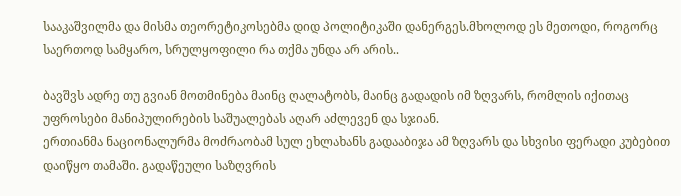სააკაშვილმა და მისმა თეორეტიკოსებმა დიდ პოლიტიკაში დანერგეს.მხოლოდ ეს მეთოდი, როგორც საერთოდ სამყარო, სრულყოფილი რა თქმა უნდა არ არის..

ბავშვს ადრე თუ გვიან მოთმინება მაინც ღალატობს, მაინც გადადის იმ ზღვარს, რომლის იქითაც უფროსები მანიპულირების საშუალებას აღარ აძლევენ და სჯიან.
ერთიანმა ნაციონალურმა მოძრაობამ სულ ეხლახანს გადააბიჯა ამ ზღვარს და სხვისი ფერადი კუბებით დაიწყო თამაში. გადაწეული საზღვრის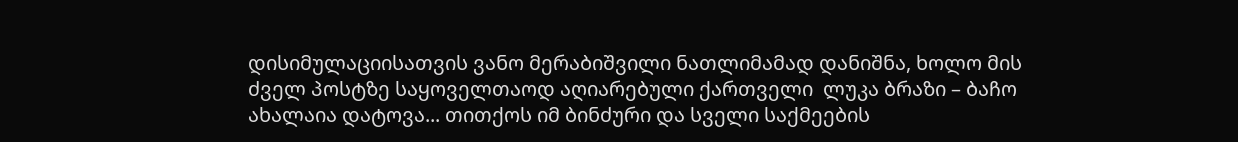დისიმულაციისათვის ვანო მერაბიშვილი ნათლიმამად დანიშნა, ხოლო მის ძველ პოსტზე საყოველთაოდ აღიარებული ქართველი  ლუკა ბრაზი – ბაჩო ახალაია დატოვა... თითქოს იმ ბინძური და სველი საქმეების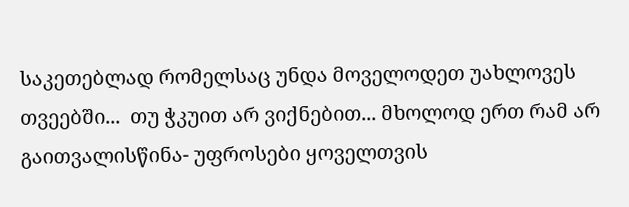საკეთებლად რომელსაც უნდა მოველოდეთ უახლოვეს თვეებში...  თუ ჭკუით არ ვიქნებით... მხოლოდ ერთ რამ არ გაითვალისწინა- უფროსები ყოველთვის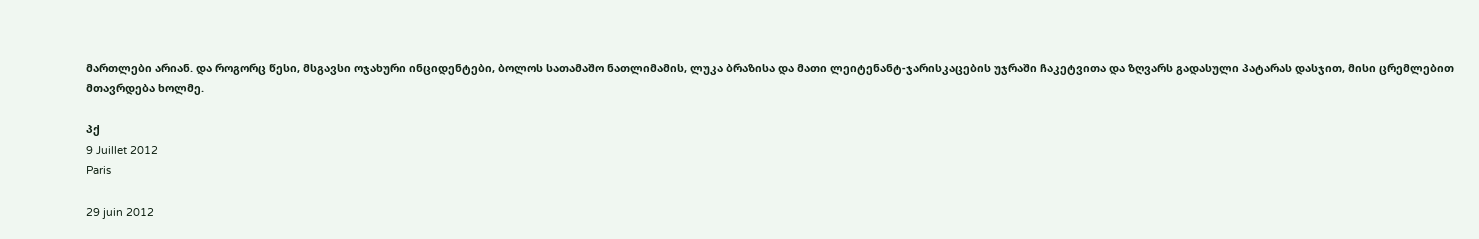მართლები არიან. და როგორც წესი, მსგავსი ოჯახური ინციდენტები, ბოლოს სათამაშო ნათლიმამის, ლუკა ბრაზისა და მათი ლეიტენანტ-ჯარისკაცების უჯრაში ჩაკეტვითა და ზღვარს გადასული პატარას დასჯით, მისი ცრემლებით მთავრდება ხოლმე.

პქ
9 Juillet 2012
Paris

29 juin 2012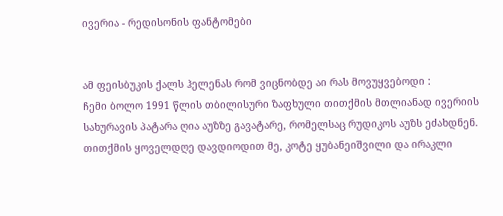ივერია - რედისონის ფანტომები


ამ ფეისბუკის ქალს ჰელენას რომ ვიცნობდე აი რას მოვუყვებოდი :
ჩემი ბოლო 1991 წლის თბილისური ზაფხული თითქმის მთლიანად ივერიის სახურავის პატარა ღია აუზზე გავატარე, რომელსაც რუდიკოს აუზს ეძახდნენ. თითქმის ყოველდღე დავდიოდით მე, კოტე ყუბანეიშვილი და ირაკლი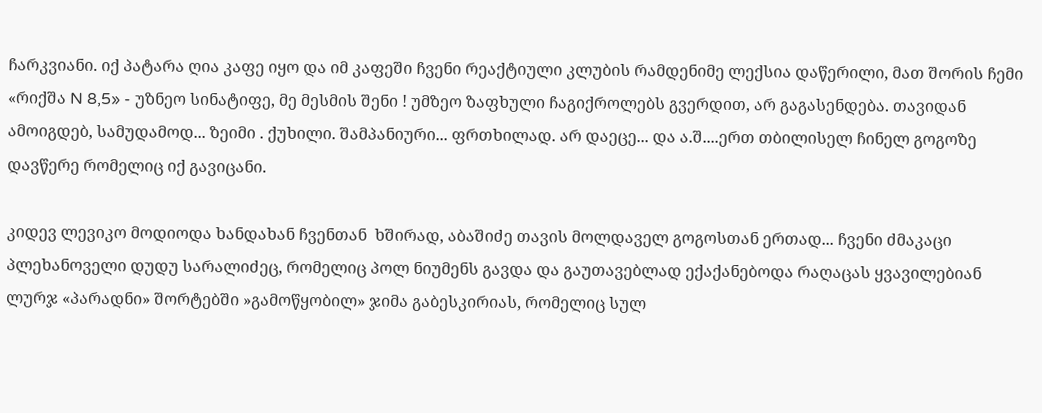ჩარკვიანი. იქ პატარა ღია კაფე იყო და იმ კაფეში ჩვენი რეაქტიული კლუბის რამდენიმე ლექსია დაწერილი, მათ შორის ჩემი «რიქშა N 8,5» - უზნეო სინატიფე, მე მესმის შენი ! უმზეო ზაფხული ჩაგიქროლებს გვერდით, არ გაგასენდება. თავიდან ამოიგდებ, სამუდამოდ... ზეიმი . ქუხილი. შამპანიური... ფრთხილად. არ დაეცე... და ა.შ....ერთ თბილისელ ჩინელ გოგოზე დავწერე რომელიც იქ გავიცანი.

კიდევ ლევიკო მოდიოდა ხანდახან ჩვენთან  ხშირად, აბაშიძე თავის მოლდაველ გოგოსთან ერთად... ჩვენი ძმაკაცი პლეხანოველი დუდუ სარალიძეც, რომელიც პოლ ნიუმენს გავდა და გაუთავებლად ექაქანებოდა რაღაცას ყვავილებიან ლურჯ «პარადნი» შორტებში »გამოწყობილ» ჯიმა გაბესკირიას, რომელიც სულ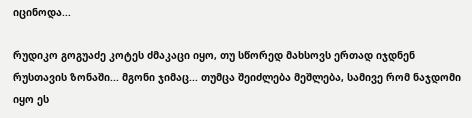იცინოდა...

რუდიკო გოგუაძე კოტეს ძმაკაცი იყო, თუ სწორედ მახსოვს ერთად იჯდნენ რუსთავის ზონაში... მგონი ჯიმაც... თუმცა შეიძლება მეშლება, სამივე რომ ნაჯდომი იყო ეს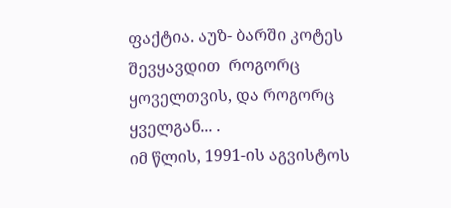ფაქტია. აუზ- ბარში კოტეს შევყავდით  როგორც ყოველთვის, და როგორც ყველგან... .
იმ წლის, 1991-ის აგვისტოს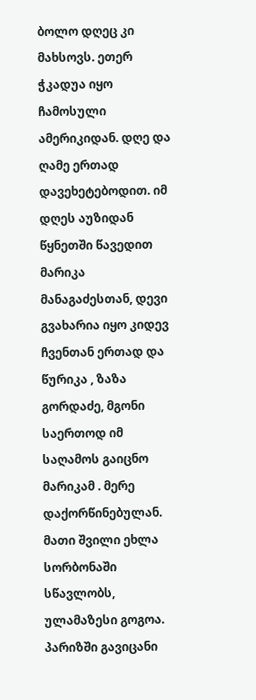ბოლო დღეც კი მახსოვს. ეთერ ჭკადუა იყო ჩამოსული ამერიკიდან. დღე და ღამე ერთად დავეხეტებოდით. იმ დღეს აუზიდან წყნეთში წავედით მარიკა მანაგაძესთან, დევი გვახარია იყო კიდევ ჩვენთან ერთად და წურიკა , ზაზა გორდაძე, მგონი საერთოდ იმ საღამოს გაიცნო მარიკამ . მერე დაქორწინებულან. მათი შვილი ეხლა სორბონაში სწავლობს, ულამაზესი გოგოა. პარიზში გავიცანი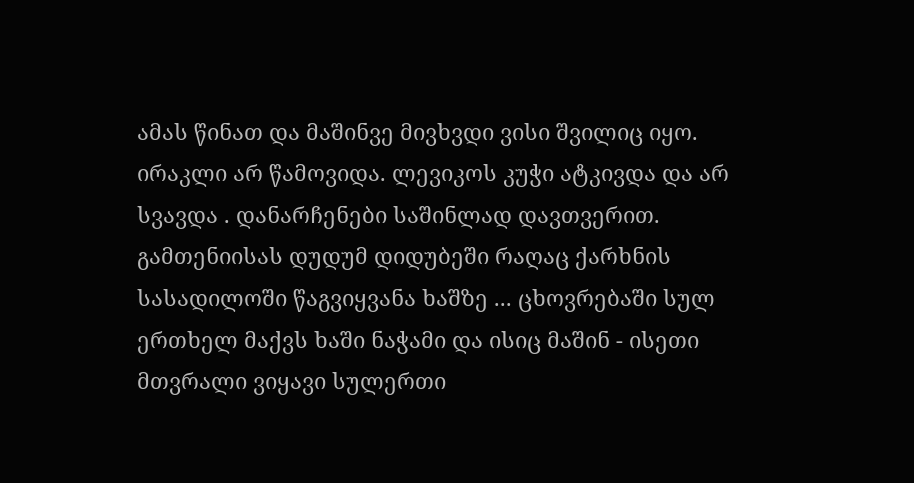ამას წინათ და მაშინვე მივხვდი ვისი შვილიც იყო. ირაკლი არ წამოვიდა. ლევიკოს კუჭი ატკივდა და არ სვავდა . დანარჩენები საშინლად დავთვერით. გამთენიისას დუდუმ დიდუბეში რაღაც ქარხნის სასადილოში წაგვიყვანა ხაშზე ... ცხოვრებაში სულ ერთხელ მაქვს ხაში ნაჭამი და ისიც მაშინ - ისეთი მთვრალი ვიყავი სულერთი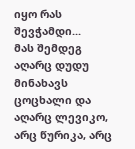იყო რას შევჭამდი...
მას შემდეგ აღარც დუდუ მინახავს ცოცხალი და აღარც ლევიკო, არც წურიკა, არც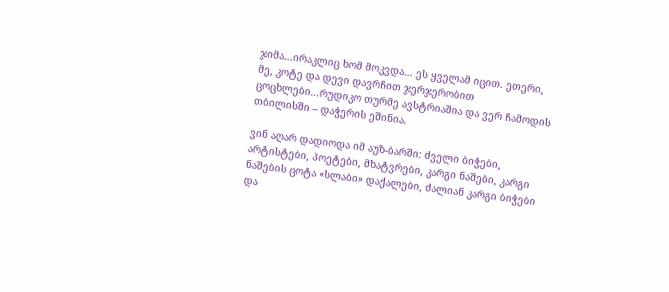ჯიმა...ირაკლიც ხომ მოკვდა... ეს ყველამ იცით. ეთერი, მე, კოტე და დევი დავრჩით ჯერჯერობით ცოცხლები...რუდიკო თურმე ავსტრიაშია და ვერ ჩამოდის თბილისში – დაჭერის ეშინია.

ვინ აღარ დადიოდა იმ აუზ-ბარში: ძველი ბიჭები, არტისტები, პოეტები, მხატვრები, კარგი ნაშები, კარგი ნაშების ცოტა «სლაბი» დაქალები, ძალიან კარგი ბიჭები და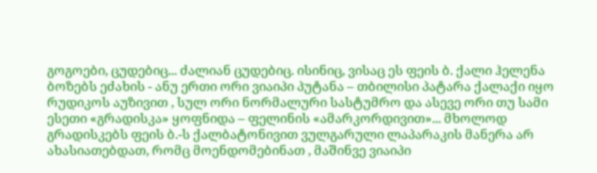გოგოები, ცუდებიც... ძალიან ცუდებიც. ისინიც, ვისაც ეს ფეის ბ. ქალი ჰელენა ბოზებს ეძახის - ანუ ერთი ორი ვიაიპი პუტანა – თბილისი პატარა ქალაქი იყო რუდიკოს აუზივით , სულ ორი ნორმალური სასტუმრო და ასევე ორი თუ სამი ესეთი «გრადისკა» ყოფნიდა – ფელინის «ამარკორდივით»... მხოლოდ გრადისკებს ფეის ბ.-ს ქალბატონივით ვულგარული ლაპარაკის მანერა არ ახასიათებდათ, რომც მოენდომებინათ , მაშინვე ვიაიპი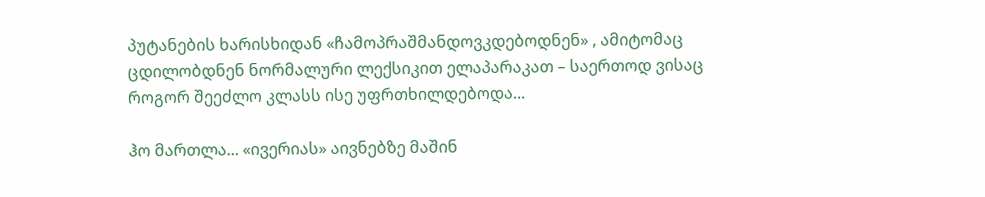პუტანების ხარისხიდან «ჩამოპრაშმანდოვკდებოდნენ» , ამიტომაც ცდილობდნენ ნორმალური ლექსიკით ელაპარაკათ – საერთოდ ვისაც როგორ შეეძლო კლასს ისე უფრთხილდებოდა...

ჰო მართლა... «ივერიას» აივნებზე მაშინ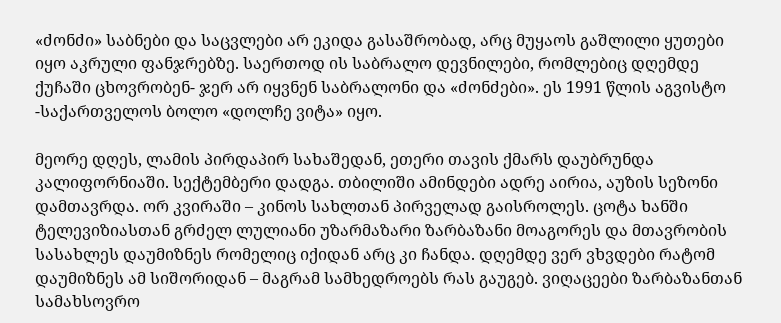«ძონძი» საბნები და საცვლები არ ეკიდა გასაშრობად, არც მუყაოს გაშლილი ყუთები იყო აკრული ფანჯრებზე. საერთოდ ის საბრალო დევნილები, რომლებიც დღემდე ქუჩაში ცხოვრობენ- ჯერ არ იყვნენ საბრალონი და «ძონძები». ეს 1991 წლის აგვისტო -საქართველოს ბოლო «დოლჩე ვიტა» იყო.

მეორე დღეს, ლამის პირდაპირ სახაშედან, ეთერი თავის ქმარს დაუბრუნდა კალიფორნიაში. სექტემბერი დადგა. თბილიში ამინდები ადრე აირია, აუზის სეზონი დამთავრდა. ორ კვირაში – კინოს სახლთან პირველად გაისროლეს. ცოტა ხანში ტელევიზიასთან გრძელ ლულიანი უზარმაზარი ზარბაზანი მოაგორეს და მთავრობის სასახლეს დაუმიზნეს რომელიც იქიდან არც კი ჩანდა. დღემდე ვერ ვხვდები რატომ დაუმიზნეს ამ სიშორიდან – მაგრამ სამხედროებს რას გაუგებ. ვიღაცეები ზარბაზანთან სამახსოვრო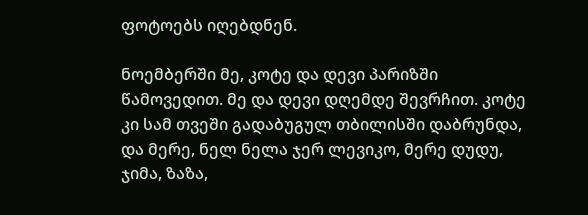ფოტოებს იღებდნენ.

ნოემბერში მე, კოტე და დევი პარიზში წამოვედით. მე და დევი დღემდე შევრჩით. კოტე კი სამ თვეში გადაბუგულ თბილისში დაბრუნდა, და მერე, ნელ ნელა ჯერ ლევიკო, მერე დუდუ, ჯიმა, ზაზა,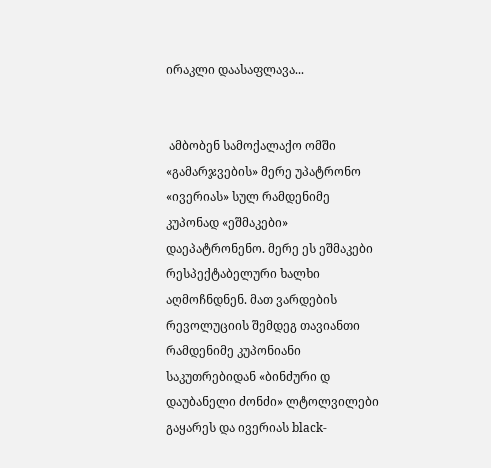ირაკლი დაასაფლავა...


 ამბობენ სამოქალაქო ომში «გამარჯვების» მერე უპატრონო «ივერიას» სულ რამდენიმე კუპონად «ეშმაკები» დაეპატრონენო. მერე ეს ეშმაკები რესპექტაბელური ხალხი აღმოჩნდნენ. მათ ვარდების რევოლუციის შემდეგ თავიანთი რამდენიმე კუპონიანი საკუთრებიდან «ბინძური დ დაუბანელი ძონძი» ლტოლვილები გაყარეს და ივერიას black-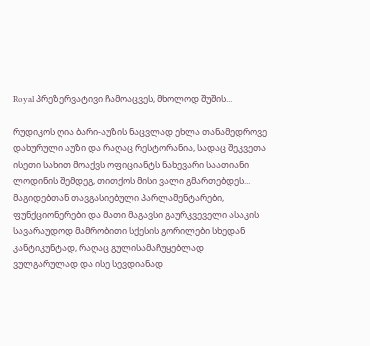Royal პრეზერვატივი ჩამოაცვეს, მხოლოდ შუშის...

რუდიკოს ღია ბარი-აუზის ნაცვლად ეხლა თანამედროვე დახურული აუზი და რაღაც რესტორანია, სადაც შეკვეთა ისეთი სახით მოაქვს ოფიციანტს ნახევარი საათიანი ლოდინის შემდეგ, თითქოს მისი ვალი გმართებდეს... მაგიდებთან თავგასიებული პარლამენტარები, ფუნქციონერები და მათი მაგავსი გაურკვეველი ასაკის სავარაუდოდ მამრობითი სქესის გორილები სხედან კანტიკუნტად, რაღაც გულისამაჩუყებლად ვულგარულად და ისე სევდიანად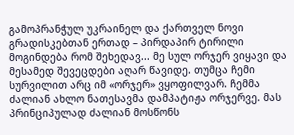გამოპრანჭულ უკრაინელ და ქართველ ნოვი გრადისკებთან ერთად – პირდაპირ ტირილი მოგინდება რომ შეხედავ... მე სულ ორჯერ ვიყავი და მესამედ შევეცდები აღარ წავიდე. თუმცა ჩემი სურვილით არც იმ «ორჯერ» ვყოფილვარ. ჩემმა ძალიან ახლო ნათესავმა დამპატიჟა ორჯერვე. მას პრინციპულად ძალიან მოსწონს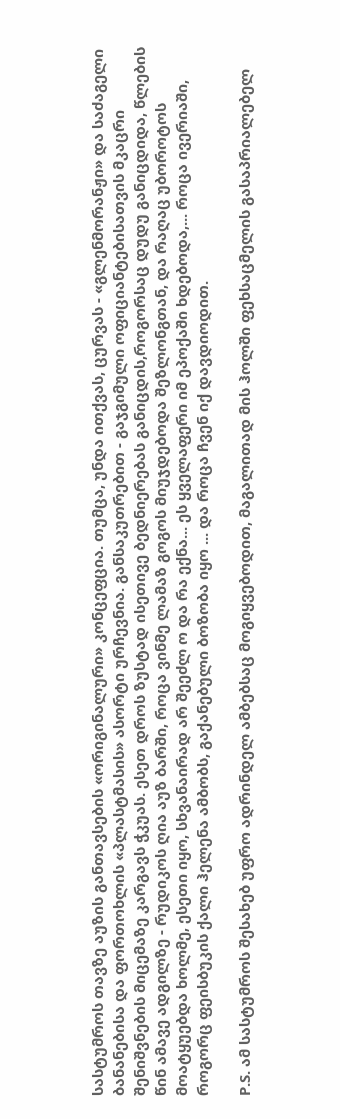სასტუმროს თავზე აუზის განთავსების «ორიგინალური» კონცეფცია. თუმცა, უნდა ითქვას, ცურვას - «გლენმორანჟი» და საძაგელი ბანანებისა და ფორთოხლის «პლასტმასის» ასორტი ურჩევნია. განსაკუთრებით - გაჯგიმული ოფიციანტებისათვის მკაცრი შენიშვნების მიცემაზე კარგავს ჭკუას. ესეთ დროს ზუსტად ისეთივე ბედნიერებას განიცდის,როგორსაც დუდუ განიცდიდა, წლების წინ ამავე ადგილზე - რუდიკოს ღია აუზ ბარში, როცა ვინმე ლამაზ გოგოს მიუჯდებოდა შეზლონგთან, და რაღაც უბოროტოს მოატყუებდა ხოლმე, ესეთი იყო, სხვანაირად არ შეეძლ ო და რა ექნა... ეს ყველაფერი იმ ეპოქაში ხდებოდა,... როცა ივერიაში, როგორც ფეისბუკის ქალი ჰელენა ამბობს, გაქანებული ბოზობა იყო ... და როცა ჩვენ იქ დავდიოდით.

P.S. ამ სასტუმროს შესახებ უფრო ადრინდელ ამბებსაც მოგიყვებოდით, მაგალითად მის ჰოლში ფეხსაცმელის გასაპრიალებელ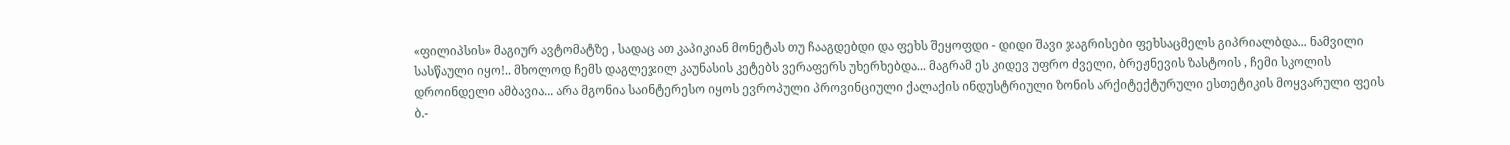«ფილიპსის» მაგიურ ავტომატზე , სადაც ათ კაპიკიან მონეტას თუ ჩააგდებდი და ფეხს შეყოფდი - დიდი შავი ჯაგრისები ფეხსაცმელს გიპრიალბდა... ნამვილი სასწაული იყო!.. მხოლოდ ჩემს დაგლეჯილ კაუნასის კეტებს ვერაფერს უხერხებდა... მაგრამ ეს კიდევ უფრო ძველი, ბრეჟნევის ზასტოის , ჩემი სკოლის დროინდელი ამბავია... არა მგონია საინტერესო იყოს ევროპული პროვინციული ქალაქის ინდუსტრიული ზონის არქიტექტურული ესთეტიკის მოყვარული ფეის ბ.-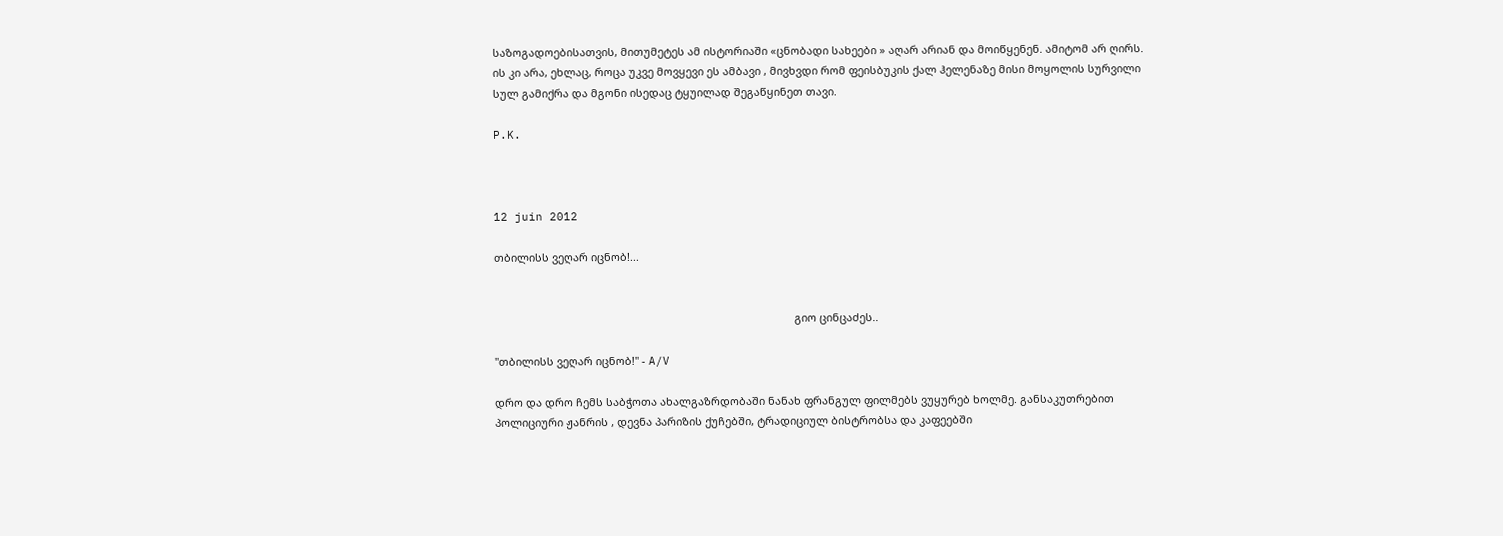საზოგადოებისათვის, მითუმეტეს ამ ისტორიაში «ცნობადი სახეები » აღარ არიან და მოიწყენენ. ამიტომ არ ღირს.
ის კი არა, ეხლაც, როცა უკვე მოვყევი ეს ამბავი , მივხვდი რომ ფეისბუკის ქალ ჰელენაზე მისი მოყოლის სურვილი სულ გამიქრა და მგონი ისედაც ტყუილად შეგაწყინეთ თავი.

P.K.



12 juin 2012

თბილისს ვეღარ იცნობ!...


                                                                                                    გიო ცინცაძეს..

"თბილისს ვეღარ იცნობ!" - A/V

დრო და დრო ჩემს საბჭოთა ახალგაზრდობაში ნანახ ფრანგულ ფილმებს ვუყურებ ხოლმე. განსაკუთრებით პოლიციური ჟანრის , დევნა პარიზის ქუჩებში, ტრადიციულ ბისტრობსა და კაფეებში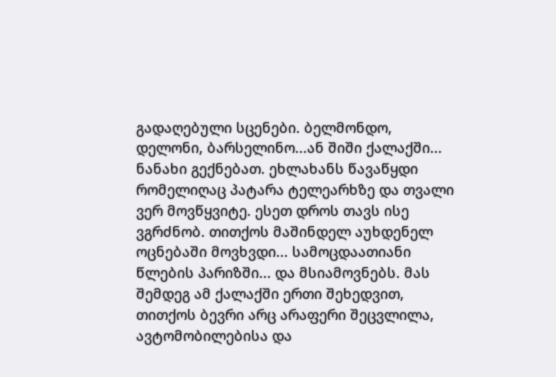გადაღებული სცენები. ბელმონდო, დელონი, ბარსელინო...ან შიში ქალაქში... ნანახი გექნებათ. ეხლახანს წავაწყდი რომელიღაც პატარა ტელეარხზე და თვალი ვერ მოვწყვიტე. ესეთ დროს თავს ისე ვგრძნობ. თითქოს მაშინდელ აუხდენელ ოცნებაში მოვხვდი... სამოცდაათიანი წლების პარიზში... და მსიამოვნებს. მას შემდეგ ამ ქალაქში ერთი შეხედვით, თითქოს ბევრი არც არაფერი შეცვლილა, ავტომობილებისა და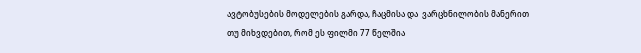ავტობუსების მოდელების გარდა, ჩაცმისა და  ვარცხნილობის მანერით თუ მიხვდებით, რომ ეს ფილმი 77 წელშია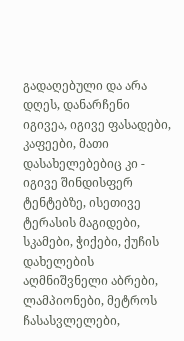გადაღებული და არა დღეს, დანარჩენი იგივეა, იგივე ფასადები, კაფეები, მათი დასახელებებიც კი - იგივე შინდისფერ ტენტებზე, ისეთივე ტერასის მაგიდები, სკამები, ჭიქები, ქუჩის დახელების აღმნიშვნელი აბრები, ლამპიონები, მეტროს ჩასასვლელები,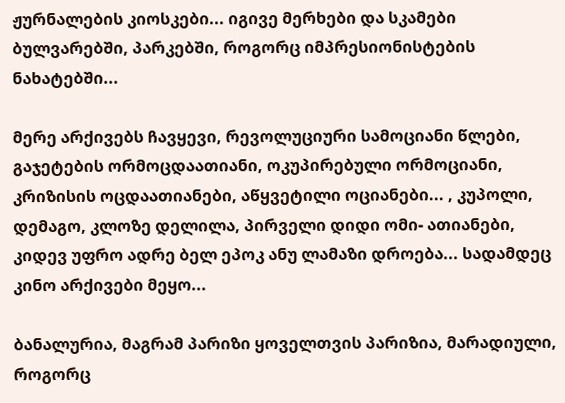ჟურნალების კიოსკები... იგივე მერხები და სკამები ბულვარებში, პარკებში, როგორც იმპრესიონისტების ნახატებში...

მერე არქივებს ჩავყევი, რევოლუციური სამოციანი წლები, გაჯეტების ორმოცდაათიანი, ოკუპირებული ორმოციანი, კრიზისის ოცდაათიანები, აწყვეტილი ოციანები... , კუპოლი, დემაგო, კლოზე დელილა, პირველი დიდი ომი- ათიანები, კიდევ უფრო ადრე ბელ ეპოკ ანუ ლამაზი დროება... სადამდეც კინო არქივები მეყო...

ბანალურია, მაგრამ პარიზი ყოველთვის პარიზია, მარადიული, როგორც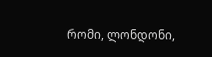რომი, ლონდონი,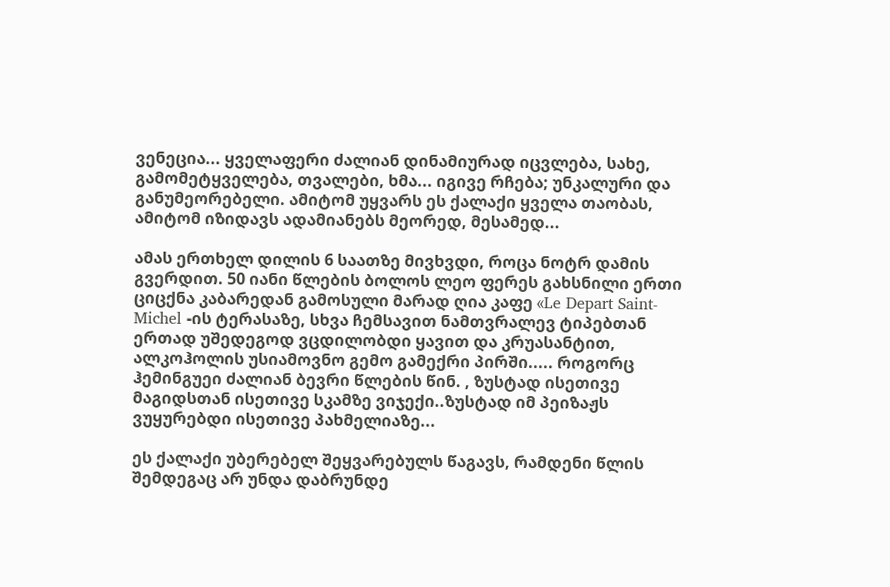ვენეცია... ყველაფერი ძალიან დინამიურად იცვლება, სახე, გამომეტყველება, თვალები, ხმა... იგივე რჩება; უნკალური და განუმეორებელი. ამიტომ უყვარს ეს ქალაქი ყველა თაობას, ამიტომ იზიდავს ადამიანებს მეორედ, მესამედ...

ამას ერთხელ დილის 6 საათზე მივხვდი, როცა ნოტრ დამის გვერდით. 50 იანი წლების ბოლოს ლეო ფერეს გახსნილი ერთი ციცქნა კაბარედან გამოსული მარად ღია კაფე «Le Depart Saint-Michel -ის ტერასაზე, სხვა ჩემსავით ნამთვრალევ ტიპებთან ერთად უშედეგოდ ვცდილობდი ყავით და კრუასანტით, ალკოჰოლის უსიამოვნო გემო გამექრი პირში..... როგორც ჰემინგუეი ძალიან ბევრი წლების წინ. , ზუსტად ისეთივე მაგიდსთან ისეთივე სკამზე ვიჯექი..ზუსტად იმ პეიზაჟს ვუყურებდი ისეთივე პახმელიაზე...

ეს ქალაქი უბერებელ შეყვარებულს წაგავს, რამდენი წლის შემდეგაც არ უნდა დაბრუნდე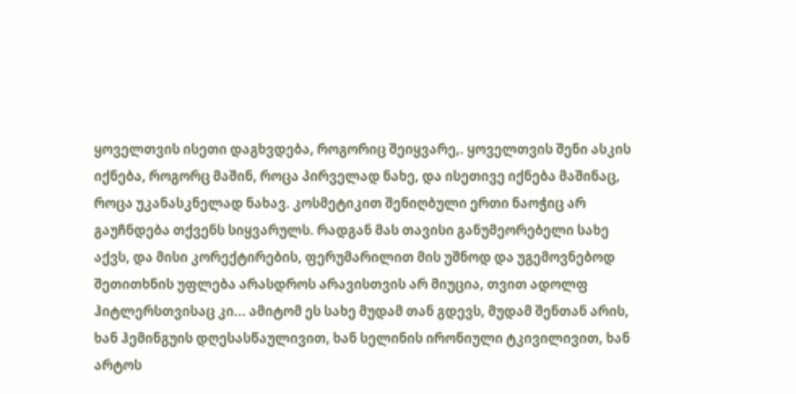ყოველთვის ისეთი დაგხვდება, როგორიც შეიყვარე,. ყოველთვის შენი ასკის იქნება, როგორც მაშინ, როცა პირველად ნახე, და ისეთივე იქნება მაშინაც, როცა უკანასკნელად ნახავ. კოსმეტიკით შენიღბული ერთი ნაოჭიც არ გაუჩნდება თქვენს სიყვარულს. რადგან მას თავისი განუმეორებელი სახე აქვს, და მისი კორექტირების, ფერუმარილით მის უშნოდ და უგემოვნებოდ შეთითხნის უფლება არასდროს არავისთვის არ მიუცია, თვით ადოლფ ჰიტლერსთვისაც კი... ამიტომ ეს სახე მუდამ თან გდევს, მუდამ შენთან არის, ხან ჰემინგუის დღესასწაულივით, ხან სელინის ირონიული ტკივილივით, ხან არტოს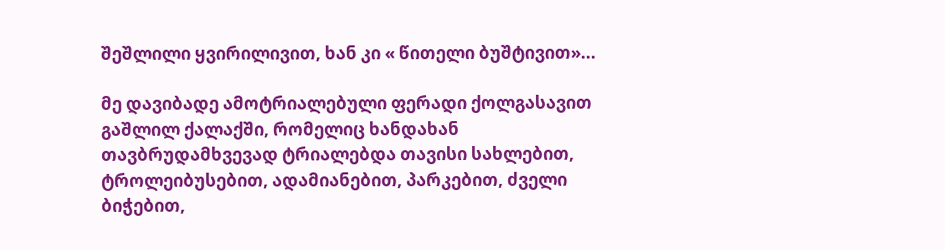შეშლილი ყვირილივით, ხან კი « წითელი ბუშტივით»...

მე დავიბადე ამოტრიალებული ფერადი ქოლგასავით გაშლილ ქალაქში, რომელიც ხანდახან თავბრუდამხვევად ტრიალებდა თავისი სახლებით, ტროლეიბუსებით, ადამიანებით, პარკებით, ძველი ბიჭებით,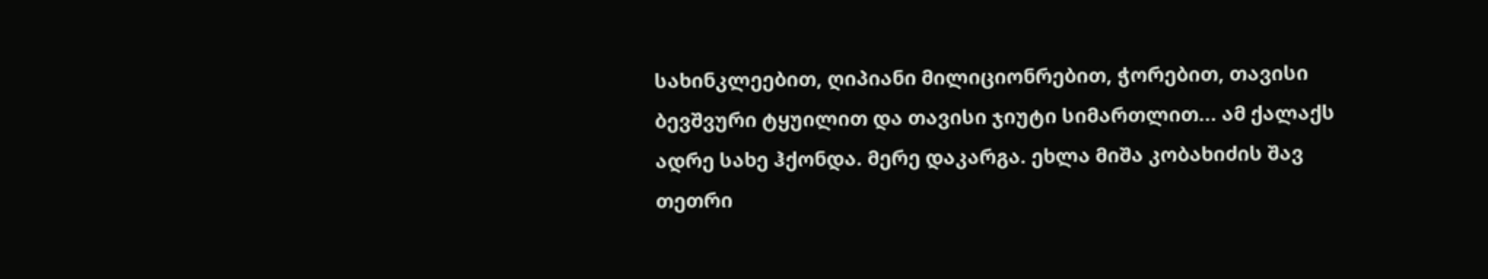სახინკლეებით, ღიპიანი მილიციონრებით, ჭორებით, თავისი ბევშვური ტყუილით და თავისი ჯიუტი სიმართლით... ამ ქალაქს ადრე სახე ჰქონდა. მერე დაკარგა. ეხლა მიშა კობახიძის შავ თეთრი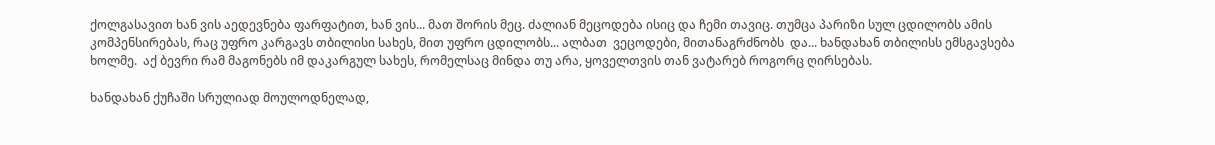ქოლგასავით ხან ვის აედევნება ფარფატით, ხან ვის... მათ შორის მეც. ძალიან მეცოდება ისიც და ჩემი თავიც. თუმცა პარიზი სულ ცდილობს ამის კომპენსირებას, რაც უფრო კარგავს თბილისი სახეს, მით უფრო ცდილობს... ალბათ  ვეცოდები, მითანაგრძნობს  და... ხანდახან თბილისს ემსგავსება ხოლმე.  აქ ბევრი რამ მაგონებს იმ დაკარგულ სახეს, რომელსაც მინდა თუ არა, ყოველთვის თან ვატარებ როგორც ღირსებას.

ხანდახან ქუჩაში სრულიად მოულოდნელად,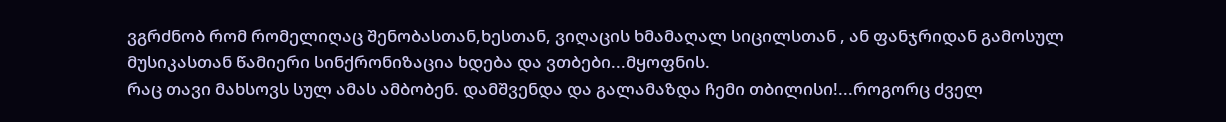ვგრძნობ რომ რომელიღაც შენობასთან,ხესთან, ვიღაცის ხმამაღალ სიცილსთან , ან ფანჯრიდან გამოსულ მუსიკასთან წამიერი სინქრონიზაცია ხდება და ვთბები...მყოფნის.
რაც თავი მახსოვს სულ ამას ამბობენ. დამშვენდა და გალამაზდა ჩემი თბილისი!...როგორც ძველ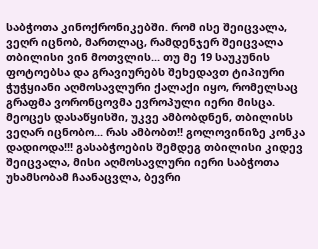საბჭოთა კინოქრონიკებში. რომ ისე შეიცვალა, ვეღრ იცნობ, მართლაც, რამდენჯერ შეიცვალა თბილისი ვინ მოთვლის... თუ მე 19 საუკუნის ფოტოებსა და გრავიურებს შეხედავთ ტიპიური ჭუჭყიანი აღმოსავლური ქალაქი იყო, რომელსაც გრაფმა ვორონცოვმა ევროპული იერი მისცა. მეოცეს დასაწყისში, უკვე ამბობდნენ, თბილისს ვეღარ იცნობო... რას ამბობთ!! გოლოვინიზე კონკა დადიოდა!!! გასაბჭოების შემდეგ თბილისი კიდევ შეიცვალა, მისი აღმოსავლური იერი საბჭოთა უხამსობამ ჩაანაცვლა, ბევრი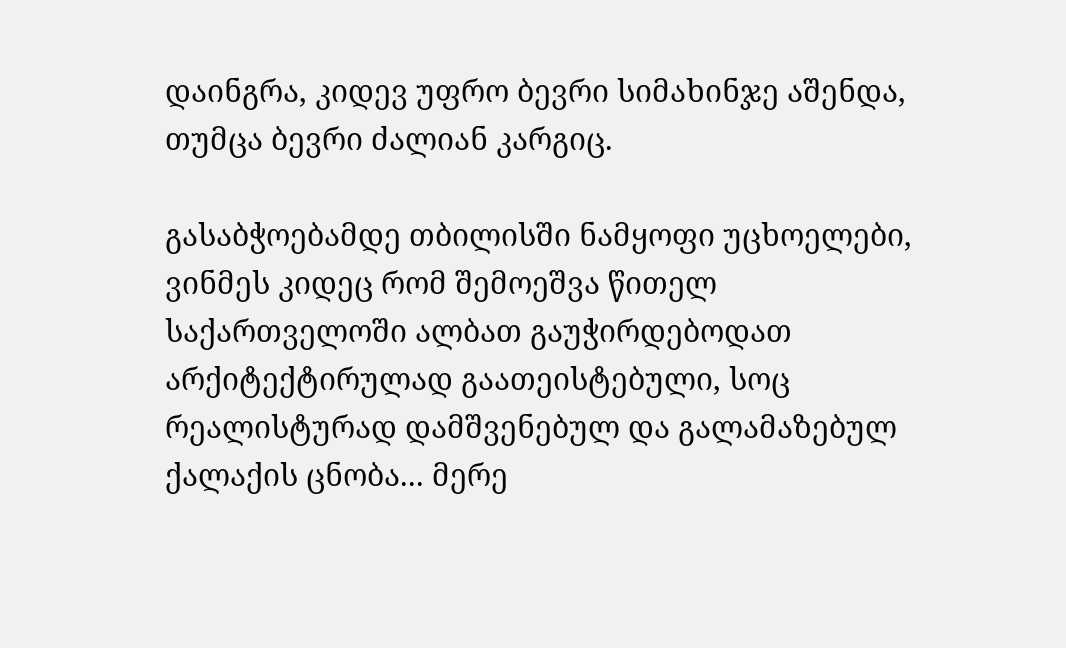დაინგრა, კიდევ უფრო ბევრი სიმახინჯე აშენდა, თუმცა ბევრი ძალიან კარგიც.

გასაბჭოებამდე თბილისში ნამყოფი უცხოელები, ვინმეს კიდეც რომ შემოეშვა წითელ საქართველოში ალბათ გაუჭირდებოდათ არქიტექტირულად გაათეისტებული, სოც რეალისტურად დამშვენებულ და გალამაზებულ ქალაქის ცნობა... მერე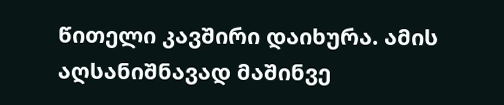წითელი კავშირი დაიხურა. ამის აღსანიშნავად მაშინვე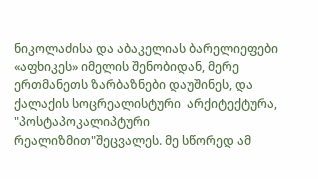ნიკოლაძისა და აბაკელიას ბარელიეფები «აფხიკეს» იმელის შენობიდან, მერე ერთმანეთს ზარბაზნები დაუშინეს, და ქალაქის სოცრეალისტური  არქიტექტურა, "პოსტაპოკალიპტური რეალიზმით"შეცვალეს. მე სწორედ ამ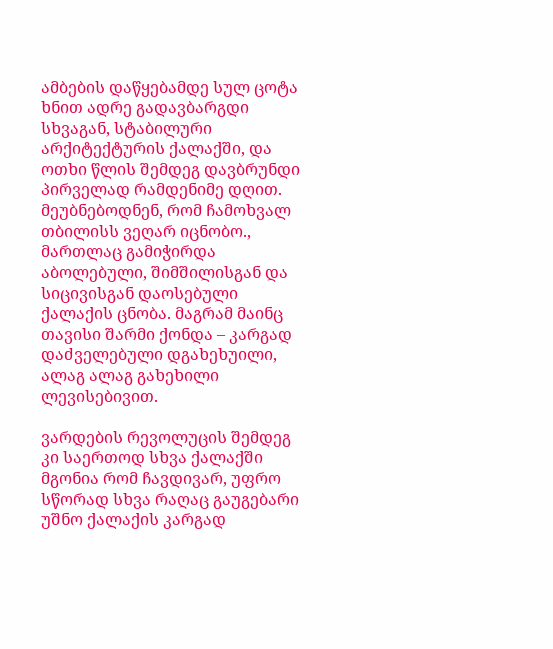ამბების დაწყებამდე სულ ცოტა ხნით ადრე გადავბარგდი სხვაგან, სტაბილური არქიტექტურის ქალაქში, და ოთხი წლის შემდეგ დავბრუნდი პირველად რამდენიმე დღით. მეუბნებოდნენ, რომ ჩამოხვალ თბილისს ვეღარ იცნობო., მართლაც გამიჭირდა აბოლებული, შიმშილისგან და სიცივისგან დაოსებული ქალაქის ცნობა. მაგრამ მაინც თავისი შარმი ქონდა – კარგად დაძველებული დგახეხუილი, ალაგ ალაგ გახეხილი ლევისებივით.

ვარდების რევოლუცის შემდეგ კი საერთოდ სხვა ქალაქში მგონია რომ ჩავდივარ, უფრო სწორად სხვა რაღაც გაუგებარი უშნო ქალაქის კარგად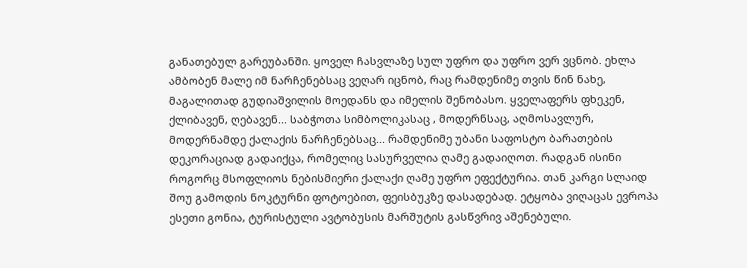განათებულ გარეუბანში. ყოველ ჩასვლაზე სულ უფრო და უფრო ვერ ვცნობ. ეხლა ამბობენ მალე იმ ნარჩენებსაც ვეღარ იცნობ, რაც რამდენიმე თვის წინ ნახე, მაგალითად გუდიაშვილის მოედანს და იმელის შენობასო. ყველაფერს ფხეკენ, ქლიბავენ, ღებავენ... საბჭოთა სიმბოლიკასაც , მოდერნსაც, აღმოსავლურ, მოდერნამდე ქალაქის ნარჩენებსაც... რამდენიმე უბანი საფოსტო ბარათების დეკორაციად გადაიქცა, რომელიც სასურველია ღამე გადაიღოთ. რადგან ისინი როგორც მსოფლიოს ნებისმიერი ქალაქი ღამე უფრო ეფექტურია. თან კარგი სლაიდ შოუ გამოდის ნოკტურნი ფოტოებით, ფეისბუკზე დასადებად. ეტყობა ვიღაცას ევროპა ესეთი გონია, ტურისტული ავტობუსის მარშუტის გასწვრივ აშენებული.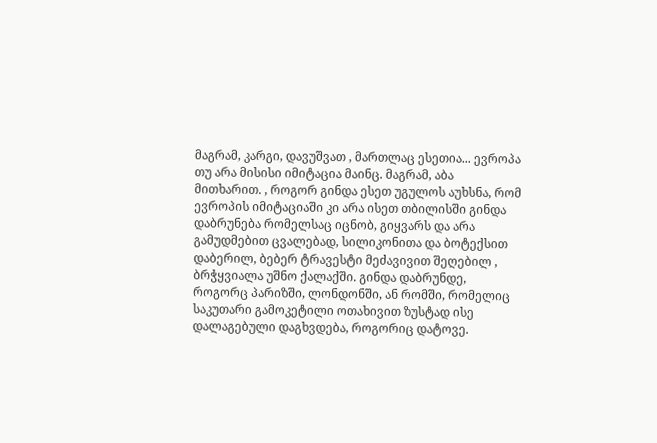მაგრამ, კარგი, დავუშვათ , მართლაც ესეთია... ევროპა თუ არა მისისი იმიტაცია მაინც. მაგრამ, აბა მითხარით. , როგორ გინდა ესეთ უგულოს აუხსნა, რომ ევროპის იმიტაციაში კი არა ისეთ თბილისში გინდა დაბრუნება რომელსაც იცნობ, გიყვარს და არა გამუდმებით ცვალებად, სილიკონითა და ბოტექსით დაბერილ, ბებერ ტრავესტი მეძავივით შეღებილ , ბრჭყვიალა უშნო ქალაქში. გინდა დაბრუნდე, როგორც პარიზში, ლონდონში, ან რომში, რომელიც საკუთარი გამოკეტილი ოთახივით ზუსტად ისე დალაგებული დაგხვდება, როგორიც დატოვე.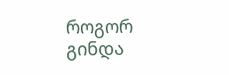როგორ გინდა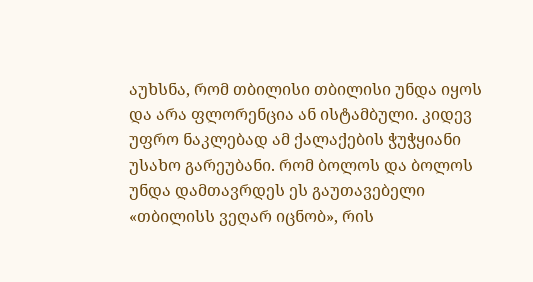აუხსნა, რომ თბილისი თბილისი უნდა იყოს და არა ფლორენცია ან ისტამბული. კიდევ უფრო ნაკლებად ამ ქალაქების ჭუჭყიანი უსახო გარეუბანი. რომ ბოლოს და ბოლოს უნდა დამთავრდეს ეს გაუთავებელი «თბილისს ვეღარ იცნობ», რის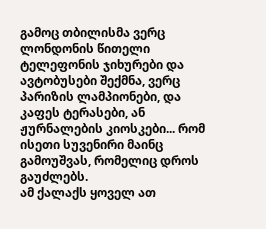გამოც თბილისმა ვერც ლონდონის წითელი ტელეფონის ჯიხურები და ავტობუსები შექმნა, ვერც პარიზის ლამპიონები, და კაფეს ტერასები, ან ჟურნალების კიოსკები... რომ ისეთი სუვენირი მაინც გამოუშვას, რომელიც დროს გაუძლებს.
ამ ქალაქს ყოველ ათ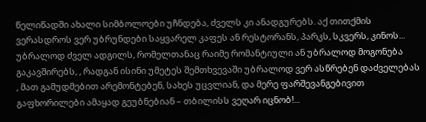წელიწადში ახალი სიმბოლოები უჩნდება, ძველს კი ანადგურებს. აქ თითქმის ვერასდროს ვერ უბრუნდები საყვარელ კაფეს ან რესტორანს, პარკს, სკვერს, კინოს... უბრალოდ ძველ ადგილს, რომელთანაც რაიმე რომანტიული ან უბრალოდ მოგონება გაკავშირებს, , რადგან ისინი უმეტეს შემთხვევაში უბრალოდ ვერ ასწრებენ დაძველებას , მათ გამუდმებით არემონტებენ, სახეს უცვლიან, და მერე ფარშევანგებივით გაფხორილები ამაყად გეუბნებიან – თბილისს ვეღარ იცნობ!...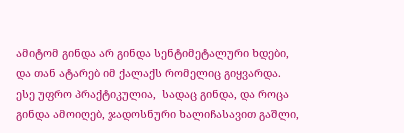ამიტომ გინდა არ გინდა სენტიმეტალური ხდები, და თან ატარებ იმ ქალაქს რომელიც გიყვარდა. ესე უფრო პრაქტიკულია,  სადაც გინდა, და როცა გინდა ამოიღებ, ჯადოსნური ხალიჩასავით გაშლი,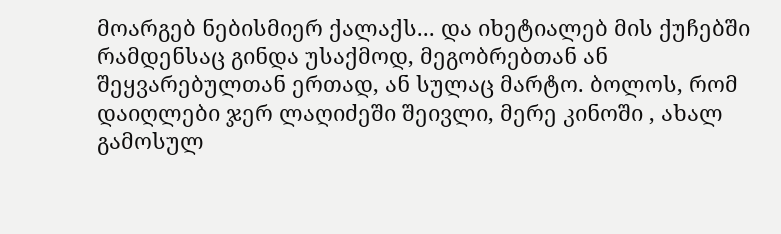მოარგებ ნებისმიერ ქალაქს... და იხეტიალებ მის ქუჩებში რამდენსაც გინდა უსაქმოდ, მეგობრებთან ან შეყვარებულთან ერთად, ან სულაც მარტო. ბოლოს, რომ დაიღლები ჯერ ლაღიძეში შეივლი, მერე კინოში , ახალ გამოსულ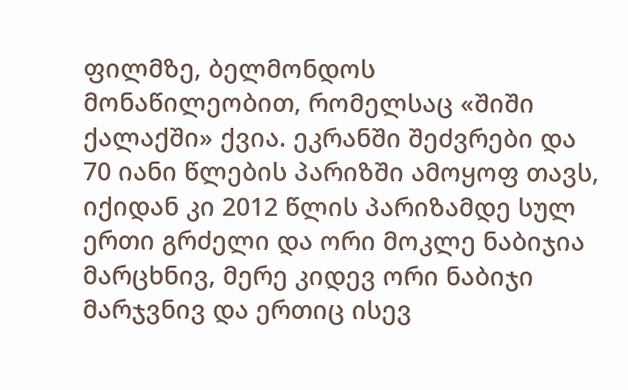ფილმზე, ბელმონდოს მონაწილეობით, რომელსაც «შიში ქალაქში» ქვია. ეკრანში შეძვრები და 70 იანი წლების პარიზში ამოყოფ თავს, იქიდან კი 2012 წლის პარიზამდე სულ ერთი გრძელი და ორი მოკლე ნაბიჯია მარცხნივ, მერე კიდევ ორი ნაბიჯი მარჯვნივ და ერთიც ისევ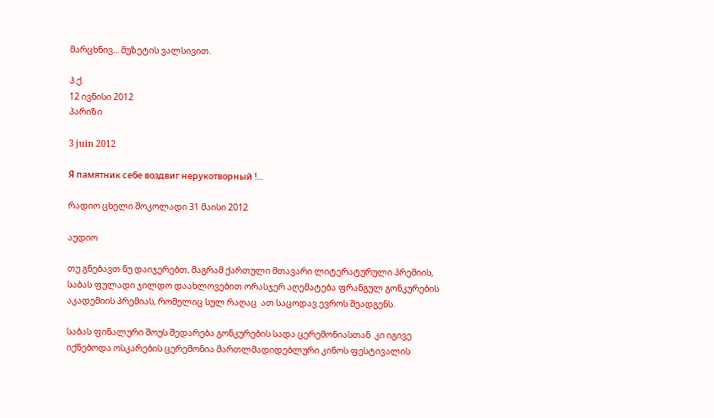მარცხნივ... მუზეტის ვალსივით.

პ.ქ.
12 ივნისი 2012
პარიზი

3 juin 2012

Я памятник себе воздвиг нерукотворный !...

რადიო ცხელი შოკოლადი 31 მაისი 2012

აუდიო

თუ გნებავთ ნუ დაიჯერებთ, მაგრამ ქართული მთავარი ლიტერატურული პრემიის, საბას ფულადი ჯილდო დაახლოვებით ორასჯერ აღემატება ფრანგულ გონკურების აკადემიის პრემიას, რომელიც სულ რაღაც  ათ საცოდავ ევროს შეადგენს.

საბას ფინალური შოუს შედარება გონკურების სადა ცერემონიასთან  კი იგივე იქნებოდა ოსკარების ცერემონია მართლმადიდებლური კინოს ფესტივალის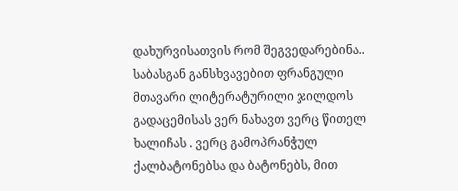დახურვისათვის რომ შეგვედარებინა.. საბასგან განსხვავებით ფრანგული მთავარი ლიტერატურილი ჯილდოს გადაცემისას ვერ ნახავთ ვერც წითელ ხალიჩას . ვერც გამოპრანჭულ ქალბატონებსა და ბატონებს, მით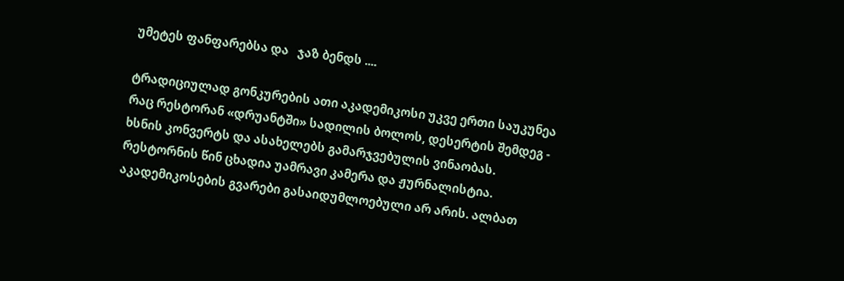უმეტეს ფანფარებსა და   ჯაზ ბენდს ....

ტრადიციულად გონკურების ათი აკადემიკოსი უკვე ერთი საუკუნეა რაც რესტორან «დრუანტში» სადილის ბოლოს, დესერტის შემდეგ - ხსნის კონვერტს და ასახელებს გამარჯვებულის ვინაობას. რესტორნის წინ ცხადია უამრავი კამერა და ჟურნალისტია. აკადემიკოსების გვარები გასაიდუმლოებული არ არის. ალბათ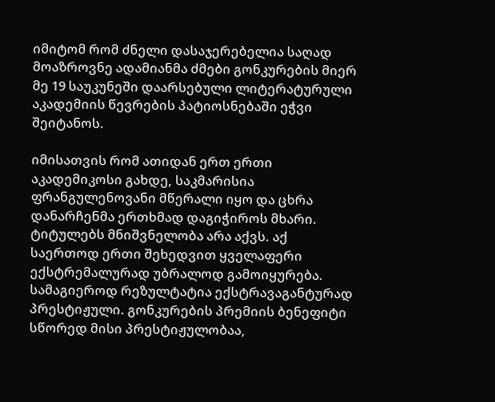იმიტომ რომ ძნელი დასაჯერებელია საღად მოაზროვნე ადამიანმა ძმები გონკურების მიერ მე 19 საუკუნეში დაარსებული ლიტერატურული აკადემიის წევრების პატიოსნებაში ეჭვი შეიტანოს.

იმისათვის რომ ათიდან ერთ ერთი აკადემიკოსი გახდე, საკმარისია ფრანგულენოვანი მწერალი იყო და ცხრა დანარჩენმა ერთხმად დაგიჭიროს მხარი. ტიტულებს მნიშვნელობა არა აქვს. აქ საერთოდ ერთი შეხედვით ყველაფერი ექსტრემალურად უბრალოდ გამოიყურება. სამაგიეროდ რეზულტატია ექსტრავაგანტურად პრესტიჟული. გონკურების პრემიის ბენეფიტი სწორედ მისი პრესტიჟულობაა,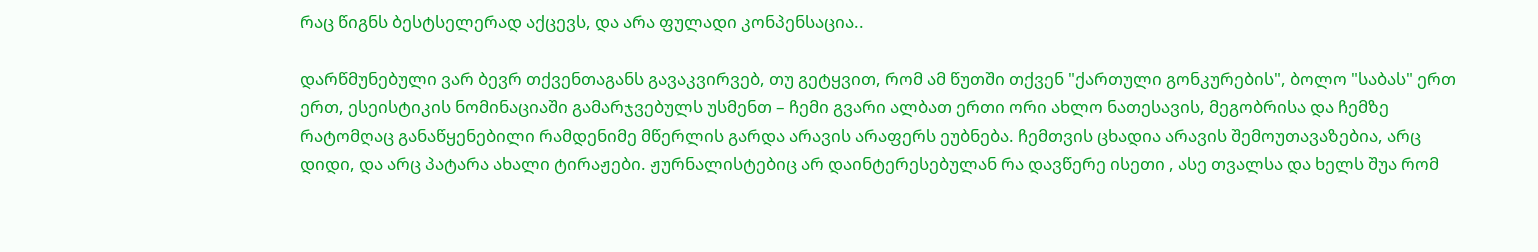რაც წიგნს ბესტსელერად აქცევს, და არა ფულადი კონპენსაცია..

დარწმუნებული ვარ ბევრ თქვენთაგანს გავაკვირვებ, თუ გეტყვით, რომ ამ წუთში თქვენ "ქართული გონკურების", ბოლო "საბას" ერთ ერთ, ესეისტიკის ნომინაციაში გამარჯვებულს უსმენთ – ჩემი გვარი ალბათ ერთი ორი ახლო ნათესავის, მეგობრისა და ჩემზე რატომღაც განაწყენებილი რამდენიმე მწერლის გარდა არავის არაფერს ეუბნება. ჩემთვის ცხადია არავის შემოუთავაზებია, არც დიდი, და არც პატარა ახალი ტირაჟები. ჟურნალისტებიც არ დაინტერესებულან რა დავწერე ისეთი , ასე თვალსა და ხელს შუა რომ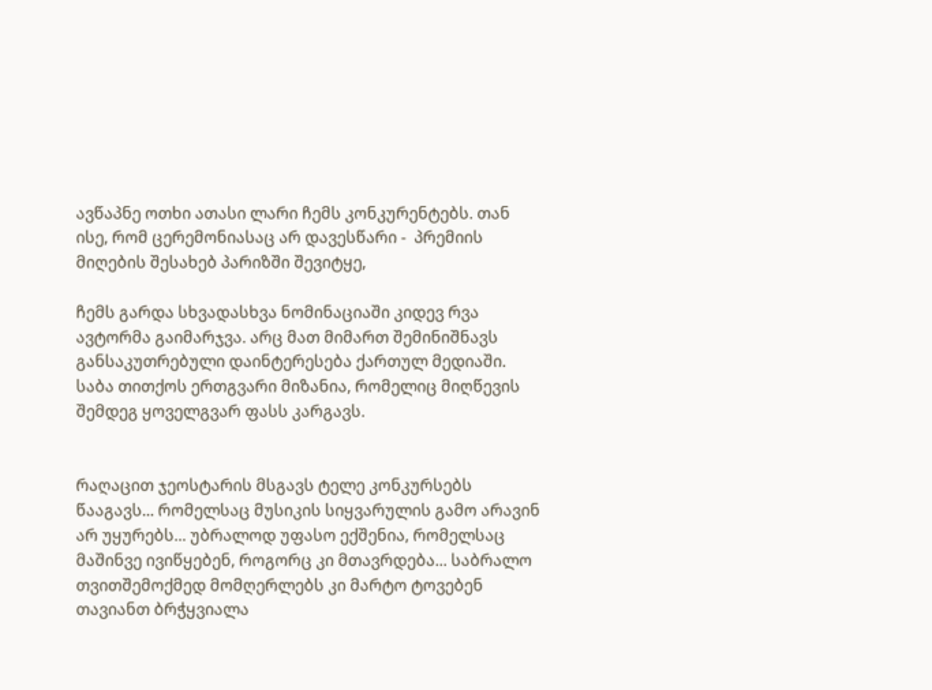ავწაპნე ოთხი ათასი ლარი ჩემს კონკურენტებს. თან ისე, რომ ცერემონიასაც არ დავესწარი -  პრემიის მიღების შესახებ პარიზში შევიტყე,

ჩემს გარდა სხვადასხვა ნომინაციაში კიდევ რვა ავტორმა გაიმარჯვა. არც მათ მიმართ შემინიშნავს განსაკუთრებული დაინტერესება ქართულ მედიაში. საბა თითქოს ერთგვარი მიზანია, რომელიც მიღწევის შემდეგ ყოველგვარ ფასს კარგავს.


რაღაცით ჯეოსტარის მსგავს ტელე კონკურსებს წააგავს... რომელსაც მუსიკის სიყვარულის გამო არავინ არ უყურებს... უბრალოდ უფასო ექშენია, რომელსაც მაშინვე ივიწყებენ, როგორც კი მთავრდება... საბრალო თვითშემოქმედ მომღერლებს კი მარტო ტოვებენ თავიანთ ბრჭყვიალა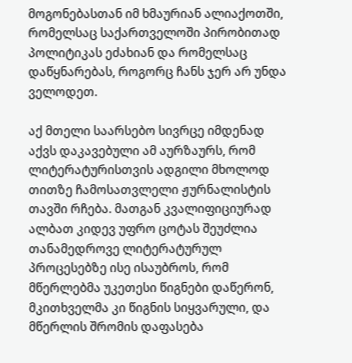მოგონებასთან იმ ხმაურიან ალიაქოთში, რომელსაც საქართველოში პირობითად პოლიტიკას ეძახიან და რომელსაც დაწყნარებას, როგორც ჩანს ჯერ არ უნდა ველოდეთ.

აქ მთელი საარსებო სივრცე იმდენად აქვს დაკავებული ამ აურზაურს, რომ ლიტერატურისთვის ადგილი მხოლოდ თითზე ჩამოსათვლელი ჟურნალისტის თავში რჩება. მათგან კვალიფიციურად ალბათ კიდევ უფრო ცოტას შეუძლია თანამედროვე ლიტერატურულ პროცესებზე ისე ისაუბროს, რომ მწერლებმა უკეთესი წიგნები დაწერონ, მკითხველმა კი წიგნის სიყვარული, და მწერლის შრომის დაფასება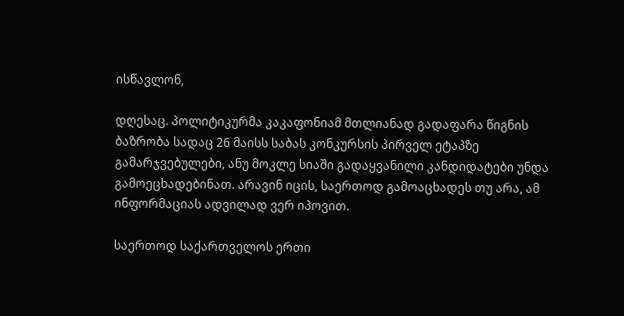ისწავლონ,

დღესაც. პოლიტიკურმა კაკაფონიამ მთლიანად გადაფარა წიგნის ბაზრობა სადაც 26 მაისს საბას კონკურსის პირველ ეტაპზე გამარჯვებულები, ანუ მოკლე სიაში გადაყვანილი კანდიდატები უნდა გამოეცხადებინათ. არავინ იცის, საერთოდ გამოაცხადეს თუ არა, ამ ინფორმაციას ადვილად ვერ იპოვით.

საერთოდ საქართველოს ერთი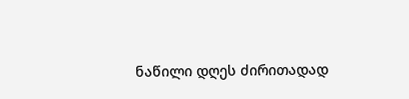ნაწილი დღეს ძირითადად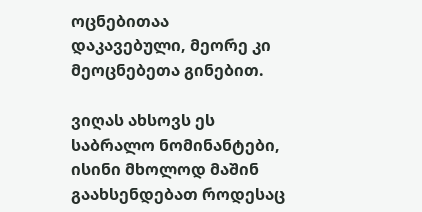ოცნებითაა დაკავებული, მეორე კი მეოცნებეთა გინებით.

ვიღას ახსოვს ეს საბრალო ნომინანტები, ისინი მხოლოდ მაშინ გაახსენდებათ როდესაც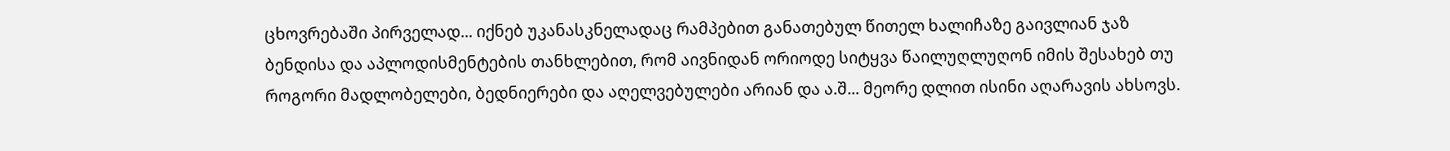ცხოვრებაში პირველად... იქნებ უკანასკნელადაც რამპებით განათებულ წითელ ხალიჩაზე გაივლიან ჯაზ ბენდისა და აპლოდისმენტების თანხლებით, რომ აივნიდან ორიოდე სიტყვა წაილუღლუღონ იმის შესახებ თუ როგორი მადლობელები, ბედნიერები და აღელვებულები არიან და ა.შ... მეორე დლით ისინი აღარავის ახსოვს.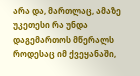არა და, მართლაც, ამაზე უკეთესი რა უნდა დაგემართოს მწერალს როდესაც იმ ქვეყანაში,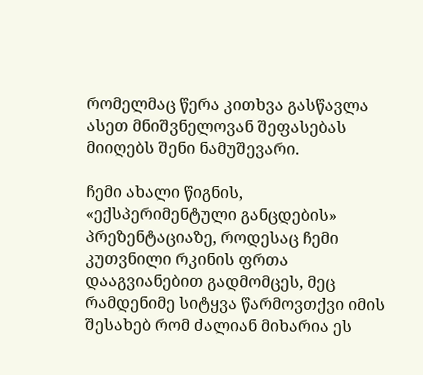რომელმაც წერა კითხვა გასწავლა ასეთ მნიშვნელოვან შეფასებას მიიღებს შენი ნამუშევარი.

ჩემი ახალი წიგნის, «ექსპერიმენტული განცდების» პრეზენტაციაზე, როდესაც ჩემი კუთვნილი რკინის ფრთა დააგვიანებით გადმომცეს, მეც რამდენიმე სიტყვა წარმოვთქვი იმის შესახებ რომ ძალიან მიხარია ეს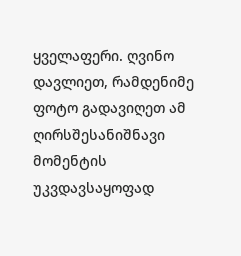ყველაფერი. ღვინო დავლიეთ, რამდენიმე ფოტო გადავიღეთ ამ ღირსშესანიშნავი მომენტის უკვდავსაყოფად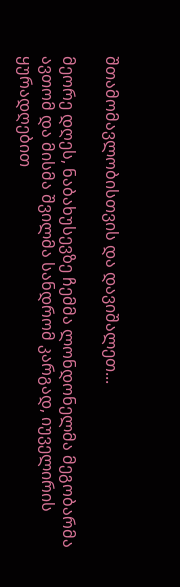შთამომავლობისთვის და დავიშალეთ...

მეორე დღეს, ნაბახუსევზე ჩემმა ლონდონელმა მეგობარმა ავთომ და მისმა შვილმა სანდრომ კარგად, იუველირის ყურადღებით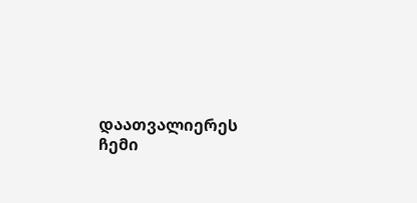დაათვალიერეს ჩემი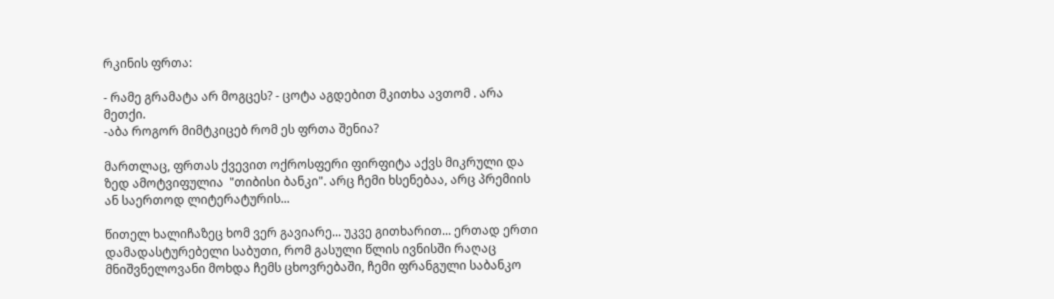რკინის ფრთა:

- რამე გრამატა არ მოგცეს? - ცოტა აგდებით მკითხა ავთომ . არა მეთქი.
-აბა როგორ მიმტკიცებ რომ ეს ფრთა შენია?

მართლაც, ფრთას ქვევით ოქროსფერი ფირფიტა აქვს მიკრული და ზედ ამოტვიფულია  "თიბისი ბანკი". არც ჩემი ხსენებაა, არც პრემიის ან საერთოდ ლიტერატურის...

წითელ ხალიჩაზეც ხომ ვერ გავიარე... უკვე გითხარით... ერთად ერთი დამადასტურებელი საბუთი, რომ გასული წლის ივნისში რაღაც მნიშვნელოვანი მოხდა ჩემს ცხოვრებაში, ჩემი ფრანგული საბანკო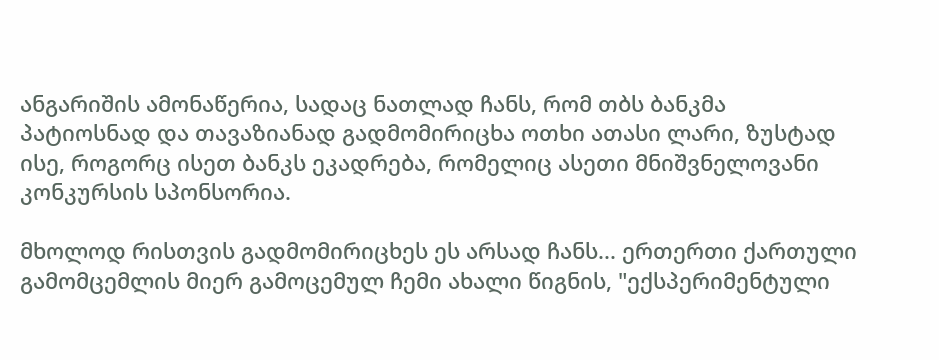ანგარიშის ამონაწერია, სადაც ნათლად ჩანს, რომ თბს ბანკმა პატიოსნად და თავაზიანად გადმომირიცხა ოთხი ათასი ლარი, ზუსტად ისე, როგორც ისეთ ბანკს ეკადრება, რომელიც ასეთი მნიშვნელოვანი კონკურსის სპონსორია.

მხოლოდ რისთვის გადმომირიცხეს ეს არსად ჩანს... ერთერთი ქართული გამომცემლის მიერ გამოცემულ ჩემი ახალი წიგნის, "ექსპერიმენტული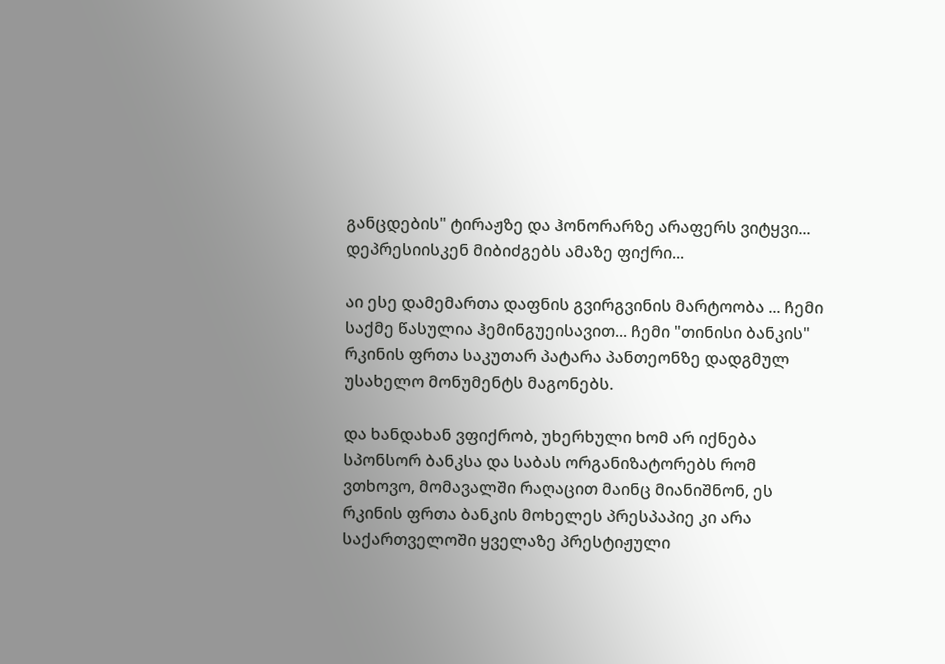განცდების" ტირაჟზე და ჰონორარზე არაფერს ვიტყვი... დეპრესიისკენ მიბიძგებს ამაზე ფიქრი...

აი ესე დამემართა დაფნის გვირგვინის მარტოობა ... ჩემი საქმე წასულია ჰემინგუეისავით... ჩემი "თინისი ბანკის"  რკინის ფრთა საკუთარ პატარა პანთეონზე დადგმულ უსახელო მონუმენტს მაგონებს.

და ხანდახან ვფიქრობ, უხერხული ხომ არ იქნება სპონსორ ბანკსა და საბას ორგანიზატორებს რომ ვთხოვო, მომავალში რაღაცით მაინც მიანიშნონ, ეს რკინის ფრთა ბანკის მოხელეს პრესპაპიე კი არა საქართველოში ყველაზე პრესტიჟული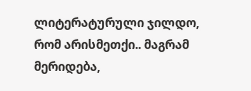ლიტერატურული ჯილდო, რომ არისმეთქი.. მაგრამ მერიდება,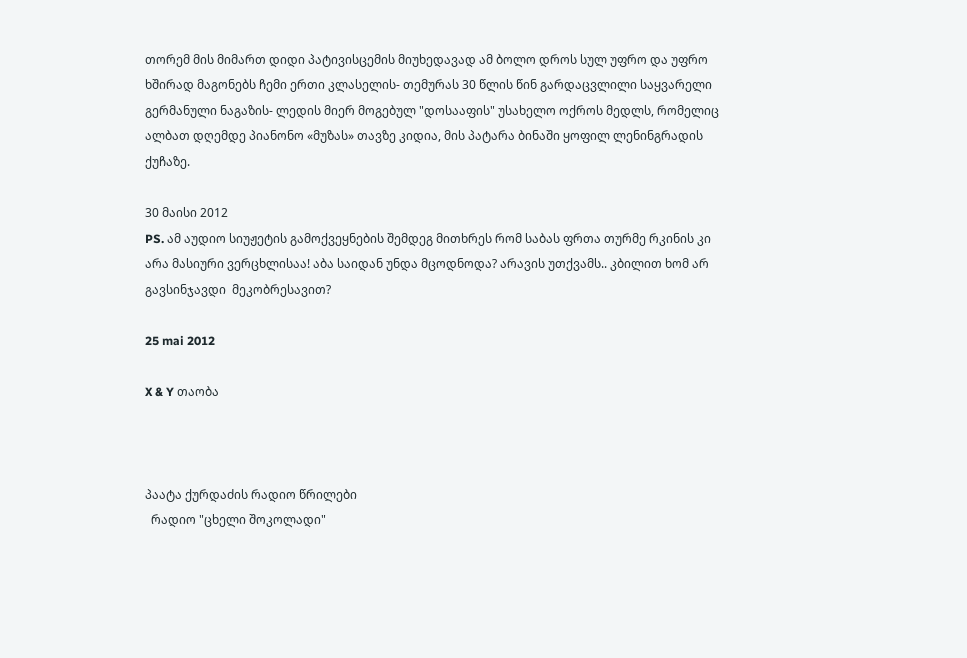თორემ მის მიმართ დიდი პატივისცემის მიუხედავად ამ ბოლო დროს სულ უფრო და უფრო ხშირად მაგონებს ჩემი ერთი კლასელის- თემურას 30 წლის წინ გარდაცვლილი საყვარელი გერმანული ნაგაზის- ლედის მიერ მოგებულ "დოსააფის" უსახელო ოქროს მედლს, რომელიც ალბათ დღემდე პიანონო «მუზას» თავზე კიდია, მის პატარა ბინაში ყოფილ ლენინგრადის ქუჩაზე.

30 მაისი 2012
PS. ამ აუდიო სიუჟეტის გამოქვეყნების შემდეგ მითხრეს რომ საბას ფრთა თურმე რკინის კი არა მასიური ვერცხლისაა! აბა საიდან უნდა მცოდნოდა? არავის უთქვამს.. კბილით ხომ არ გავსინჯავდი  მეკობრესავით?

25 mai 2012

X & Y თაობა



პაატა ქურდაძის რადიო წრილები
  რადიო "ცხელი შოკოლადი"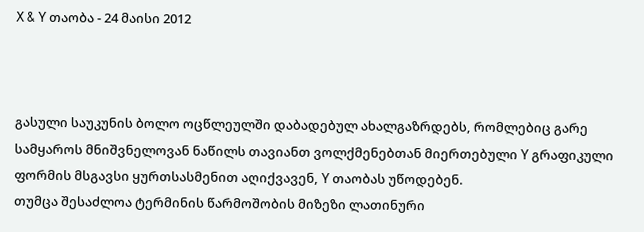X & Y თაობა - 24 მაისი 2012



გასული საუკუნის ბოლო ოცწლეულში დაბადებულ ახალგაზრდებს, რომლებიც გარე სამყაროს მნიშვნელოვან ნაწილს თავიანთ ვოლქმენებთან მიერთებული Y გრაფიკული ფორმის მსგავსი ყურთსასმენით აღიქვავენ, Y თაობას უწოდებენ.
თუმცა შესაძლოა ტერმინის წარმოშობის მიზეზი ლათინური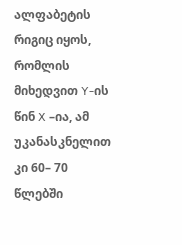ალფაბეტის რიგიც იყოს, რომლის მიხედვით Y-ის წინ X –ია, ამ უკანასკნელით კი 60– 70 წლებში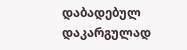დაბადებულ დაკარგულად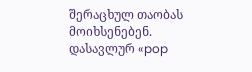შერაცხულ თაობას მოიხსენებენ.
დასავლურ «pop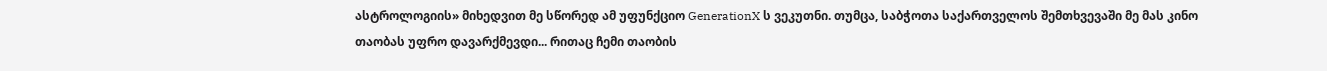ასტროლოგიის» მიხედვით მე სწორედ ამ უფუნქციო GenerationX ს ვეკუთნი. თუმცა, საბჭოთა საქართველოს შემთხვევაში მე მას კინო თაობას უფრო დავარქმევდი... რითაც ჩემი თაობის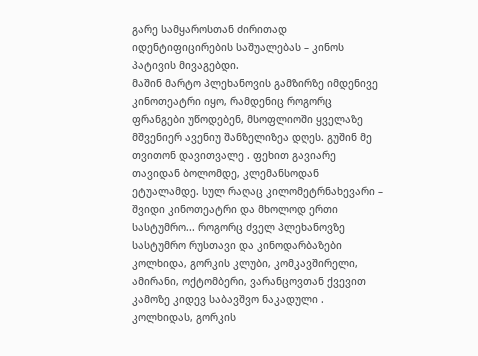გარე სამყაროსთან ძირითად იდენტიფიცირების საშუალებას – კინოს პატივის მივაგებდი.
მაშინ მარტო პლეხანოვის გამზირზე იმდენივე კინოთეატრი იყო, რამდენიც როგორც ფრანგები უწოდებენ, მსოფლიოში ყველაზე მშვენიერ ავენიუ შანზელიზეა დღეს. გუშინ მე თვითონ დავითვალე . ფეხით გავიარე თავიდან ბოლომდე, კლემანსოდან ეტუალამდე. სულ რაღაც კილომეტრნახევარი – შვიდი კინოთეატრი და მხოლოდ ერთი სასტუმრო... როგორც ძველ პლეხანოვზე სასტუმრო რუსთავი და კინოდარბაზები კოლხიდა, გორკის კლუბი, კომკავშირელი, ამირანი, ოქტომბერი, ვარანცოვთან ქვევით კამოზე კიდევ საბავშვო ნაკადული . კოლხიდას, გორკის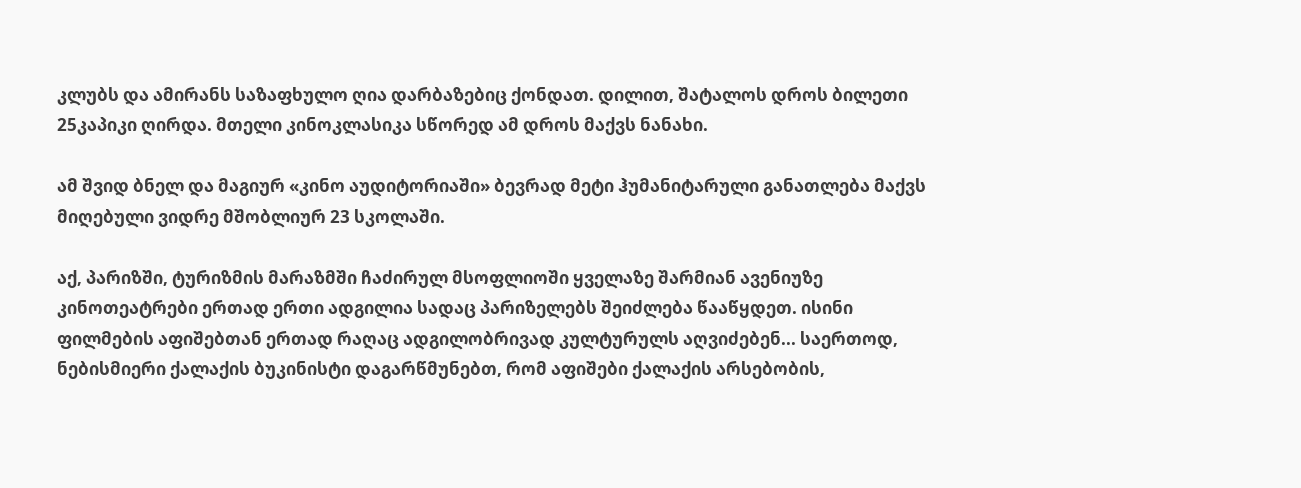კლუბს და ამირანს საზაფხულო ღია დარბაზებიც ქონდათ. დილით, შატალოს დროს ბილეთი 25კაპიკი ღირდა. მთელი კინოკლასიკა სწორედ ამ დროს მაქვს ნანახი.

ამ შვიდ ბნელ და მაგიურ «კინო აუდიტორიაში» ბევრად მეტი ჰუმანიტარული განათლება მაქვს მიღებული ვიდრე მშობლიურ 23 სკოლაში.

აქ, პარიზში, ტურიზმის მარაზმში ჩაძირულ მსოფლიოში ყველაზე შარმიან ავენიუზე კინოთეატრები ერთად ერთი ადგილია სადაც პარიზელებს შეიძლება წააწყდეთ. ისინი ფილმების აფიშებთან ერთად რაღაც ადგილობრივად კულტურულს აღვიძებენ... საერთოდ, ნებისმიერი ქალაქის ბუკინისტი დაგარწმუნებთ, რომ აფიშები ქალაქის არსებობის,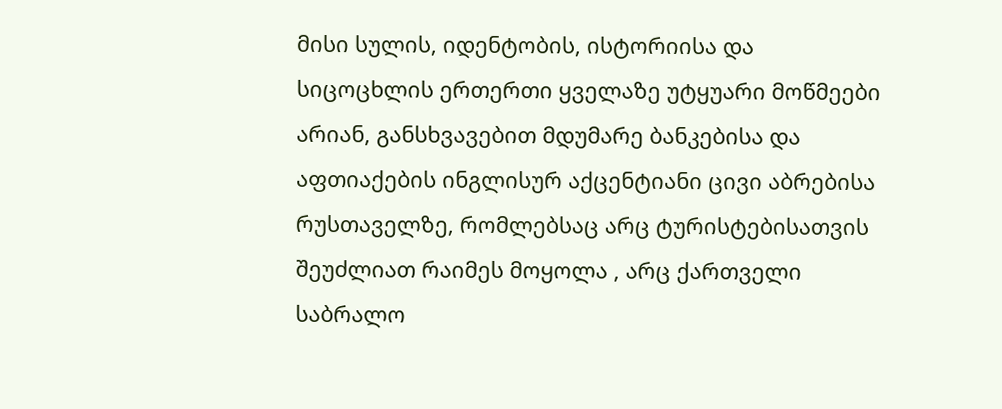მისი სულის, იდენტობის, ისტორიისა და სიცოცხლის ერთერთი ყველაზე უტყუარი მოწმეები არიან, განსხვავებით მდუმარე ბანკებისა და აფთიაქების ინგლისურ აქცენტიანი ცივი აბრებისა რუსთაველზე, რომლებსაც არც ტურისტებისათვის შეუძლიათ რაიმეს მოყოლა , არც ქართველი საბრალო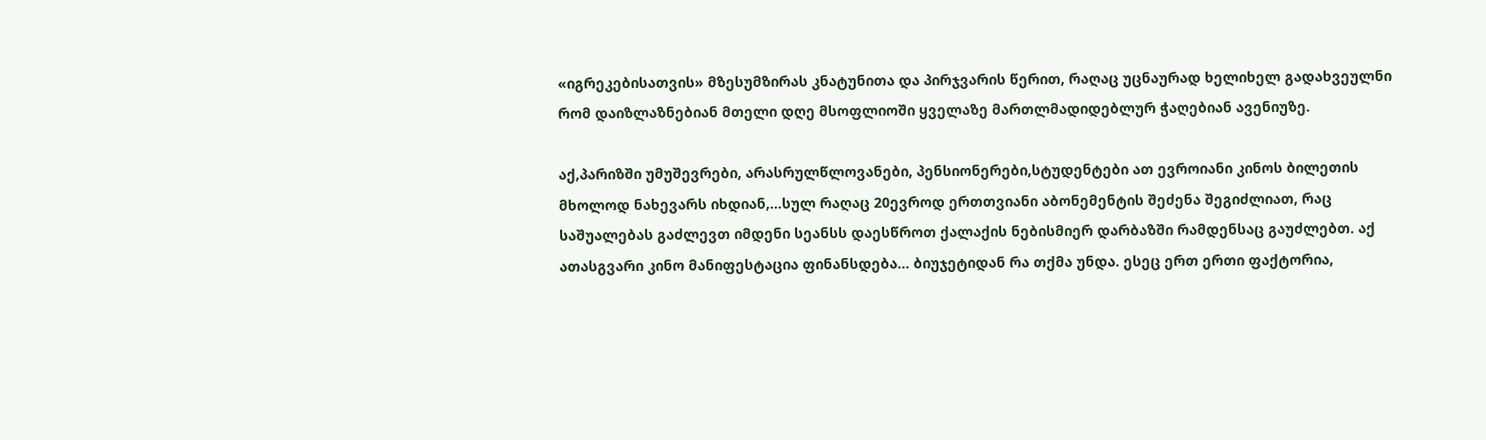«იგრეკებისათვის» მზესუმზირას კნატუნითა და პირჯვარის წერით, რაღაც უცნაურად ხელიხელ გადახვეულნი რომ დაიზლაზნებიან მთელი დღე მსოფლიოში ყველაზე მართლმადიდებლურ ჭაღებიან ავენიუზე.

აქ,პარიზში უმუშევრები, არასრულწლოვანები, პენსიონერები,სტუდენტები ათ ევროიანი კინოს ბილეთის მხოლოდ ნახევარს იხდიან,...სულ რაღაც 20ევროდ ერთთვიანი აბონემენტის შეძენა შეგიძლიათ, რაც საშუალებას გაძლევთ იმდენი სეანსს დაესწროთ ქალაქის ნებისმიერ დარბაზში რამდენსაც გაუძლებთ. აქ ათასგვარი კინო მანიფესტაცია ფინანსდება... ბიუჯეტიდან რა თქმა უნდა. ესეც ერთ ერთი ფაქტორია,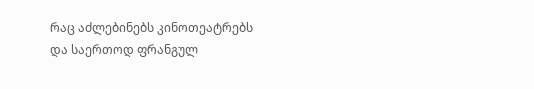რაც აძლებინებს კინოთეატრებს და საერთოდ ფრანგულ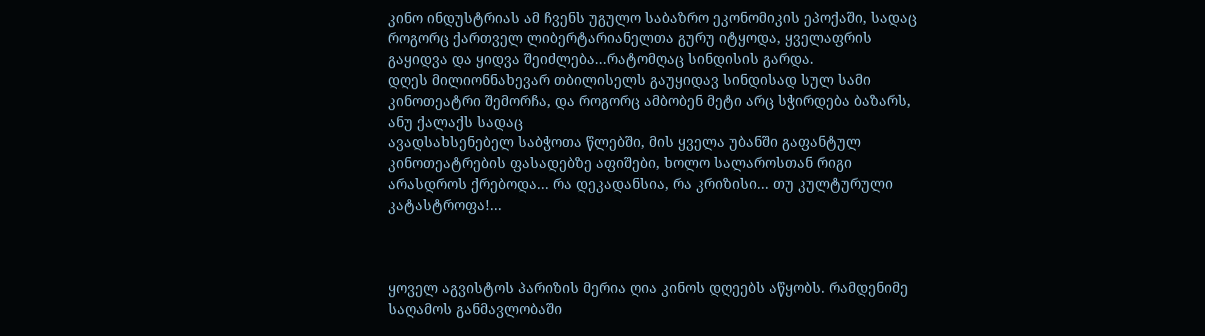კინო ინდუსტრიას ამ ჩვენს უგულო საბაზრო ეკონომიკის ეპოქაში, სადაც როგორც ქართველ ლიბერტარიანელთა გურუ იტყოდა, ყველაფრის გაყიდვა და ყიდვა შეიძლება...რატომღაც სინდისის გარდა.
დღეს მილიონნახევარ თბილისელს გაუყიდავ სინდისად სულ სამი კინოთეატრი შემორჩა, და როგორც ამბობენ მეტი არც სჭირდება ბაზარს, ანუ ქალაქს სადაც
ავადსახსენებელ საბჭოთა წლებში, მის ყველა უბანში გაფანტულ კინოთეატრების ფასადებზე აფიშები, ხოლო სალაროსთან რიგი არასდროს ქრებოდა... რა დეკადანსია, რა კრიზისი... თუ კულტურული კატასტროფა!...



ყოველ აგვისტოს პარიზის მერია ღია კინოს დღეებს აწყობს. რამდენიმე საღამოს განმავლობაში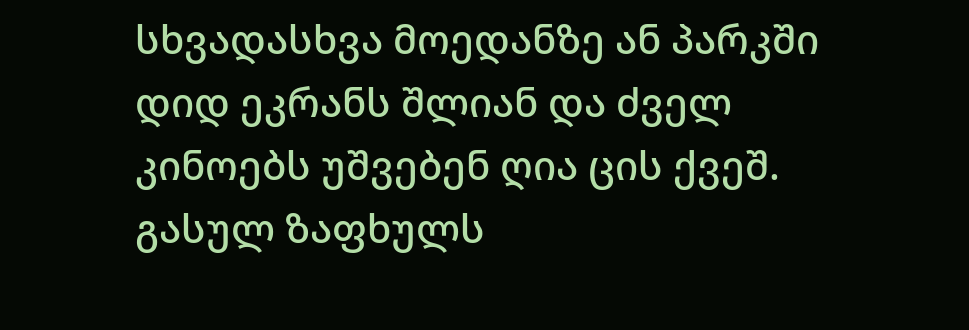სხვადასხვა მოედანზე ან პარკში დიდ ეკრანს შლიან და ძველ კინოებს უშვებენ ღია ცის ქვეშ. გასულ ზაფხულს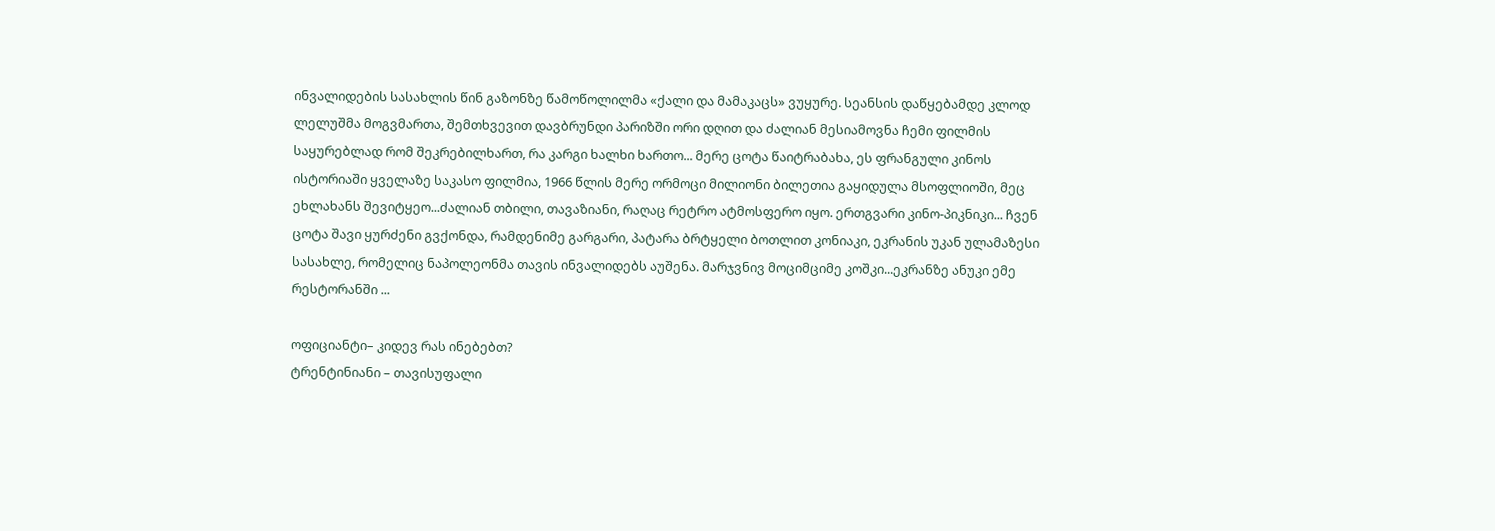ინვალიდების სასახლის წინ გაზონზე წამოწოლილმა «ქალი და მამაკაცს» ვუყურე. სეანსის დაწყებამდე კლოდ ლელუშმა მოგვმართა, შემთხვევით დავბრუნდი პარიზში ორი დღით და ძალიან მესიამოვნა ჩემი ფილმის საყურებლად რომ შეკრებილხართ, რა კარგი ხალხი ხართო... მერე ცოტა წაიტრაბახა, ეს ფრანგული კინოს ისტორიაში ყველაზე საკასო ფილმია, 1966 წლის მერე ორმოცი მილიონი ბილეთია გაყიდულა მსოფლიოში, მეც ეხლახანს შევიტყეო...ძალიან თბილი, თავაზიანი, რაღაც რეტრო ატმოსფერო იყო. ერთგვარი კინო-პიკნიკი... ჩვენ ცოტა შავი ყურძენი გვქონდა, რამდენიმე გარგარი, პატარა ბრტყელი ბოთლით კონიაკი, ეკრანის უკან ულამაზესი სასახლე, რომელიც ნაპოლეონმა თავის ინვალიდებს აუშენა. მარჯვნივ მოციმციმე კოშკი...ეკრანზე ანუკი ემე რესტორანში ...

ოფიციანტი– კიდევ რას ინებებთ?
ტრენტინიანი – თავისუფალი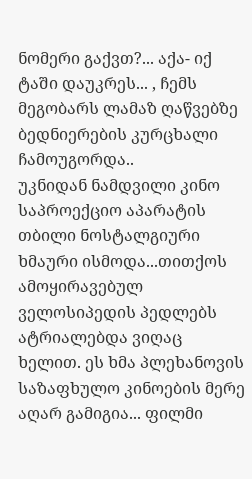ნომერი გაქვთ?... აქა- იქ ტაში დაუკრეს... , ჩემს მეგობარს ლამაზ ღაწვებზე ბედნიერების კურცხალი ჩამოუგორდა..
უკნიდან ნამდვილი კინო საპროექციო აპარატის თბილი ნოსტალგიური ხმაური ისმოდა...თითქოს ამოყირავებულ ველოსიპედის პედლებს ატრიალებდა ვიღაც ხელით. ეს ხმა პლეხანოვის საზაფხულო კინოების მერე აღარ გამიგია... ფილმი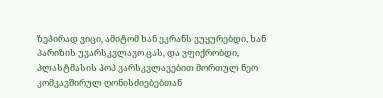ზეპირად ვიცი, ამიტომ ხან ეკრანს ვუყურებდი, ხან პარიზის უვარსკვლავო ცას, და ვფიქრობდი, პლასტმასის პოპ ვარსკვლავებით მორთულ ნეო კომკავშირულ ღონისძიებებთან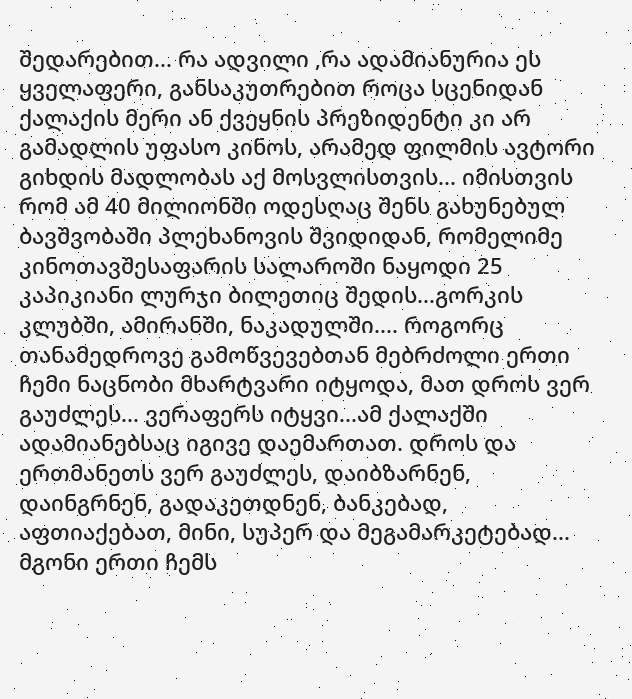შედარებით... რა ადვილი ,რა ადამიანურია ეს ყველაფერი, განსაკუთრებით როცა სცენიდან ქალაქის მერი ან ქვეყნის პრეზიდენტი კი არ გამადლის უფასო კინოს, არამედ ფილმის ავტორი გიხდის მადლობას აქ მოსვლისთვის... იმისთვის რომ ამ 40 მილიონში ოდესღაც შენს გახუნებულ ბავშვობაში პლეხანოვის შვიდიდან, რომელიმე კინოთავშესაფარის სალაროში ნაყოდი 25 კაპიკიანი ლურჯი ბილეთიც შედის...გორკის კლუბში, ამირანში, ნაკადულში.... როგორც თანამედროვე გამოწვევებთან მებრძოლი ერთი ჩემი ნაცნობი მხარტვარი იტყოდა, მათ დროს ვერ გაუძლეს... ვერაფერს იტყვი...ამ ქალაქში ადამიანებსაც იგივე დაემართათ. დროს და ერთმანეთს ვერ გაუძლეს, დაიბზარნენ, დაინგრნენ, გადაკეთდნენ, ბანკებად, აფთიაქებათ, მინი, სუპერ და მეგამარკეტებად... მგონი ერთი ჩემს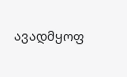ავადმყოფ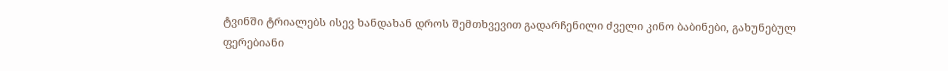ტვინში ტრიალებს ისევ ხანდახან დროს შემთხვევით გადარჩენილი ძველი კინო ბაბინები, გახუნებულ ფერებიანი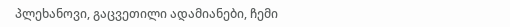პლეხანოვი, გაცვეთილი ადამიანები, ჩემი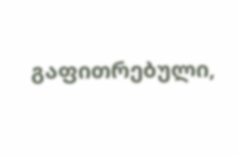გაფითრებული,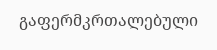გაფერმკრთალებული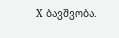X ბავშვობა.